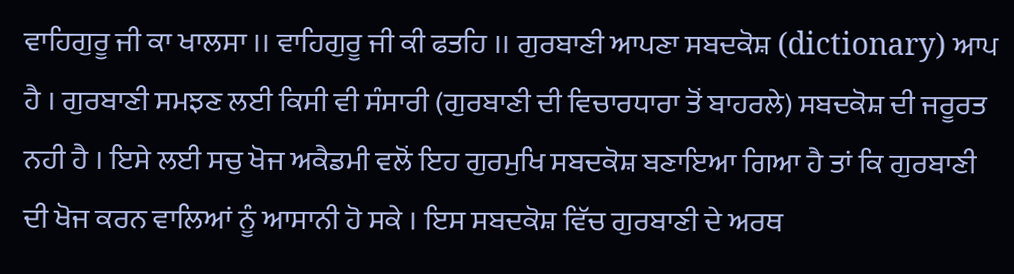ਵਾਹਿਗੁਰੂ ਜੀ ਕਾ ਖਾਲਸਾ ।। ਵਾਹਿਗੁਰੂ ਜੀ ਕੀ ਫਤਹਿ ।। ਗੁਰਬਾਣੀ ਆਪਣਾ ਸਬਦਕੋਸ਼ (dictionary) ਆਪ ਹੈ । ਗੁਰਬਾਣੀ ਸਮਝਣ ਲਈ ਕਿਸੀ ਵੀ ਸੰਸਾਰੀ (ਗੁਰਬਾਣੀ ਦੀ ਵਿਚਾਰਧਾਰਾ ਤੋਂ ਬਾਹਰਲੇ) ਸਬਦਕੋਸ਼ ਦੀ ਜਰੂਰਤ ਨਹੀ ਹੈ । ਇਸੇ ਲਈ ਸਚੁ ਖੋਜ ਅਕੈਡਮੀ ਵਲੋਂ ਇਹ ਗੁਰਮੁਖਿ ਸਬਦਕੋਸ਼ ਬਣਾਇਆ ਗਿਆ ਹੈ ਤਾਂ ਕਿ ਗੁਰਬਾਣੀ ਦੀ ਖੋਜ ਕਰਨ ਵਾਲਿਆਂ ਨੂੰ ਆਸਾਨੀ ਹੋ ਸਕੇ । ਇਸ ਸਬਦਕੋਸ਼ ਵਿੱਚ ਗੁਰਬਾਣੀ ਦੇ ਅਰਥ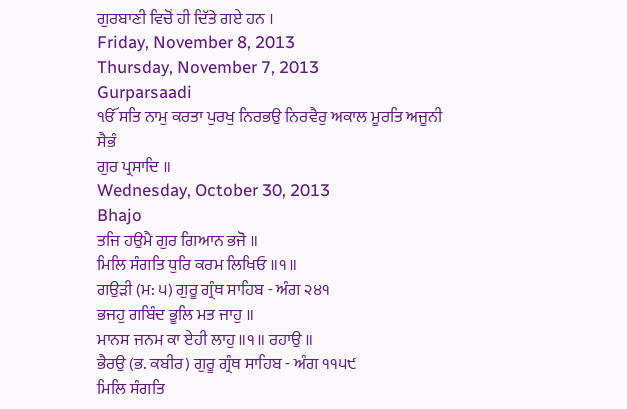ਗੁਰਬਾਣੀ ਵਿਚੋਂ ਹੀ ਦਿੱਤੇ ਗਏ ਹਨ ।
Friday, November 8, 2013
Thursday, November 7, 2013
Gurparsaadi
ੴ ਸਤਿ ਨਾਮੁ ਕਰਤਾ ਪੁਰਖੁ ਨਿਰਭਉ ਨਿਰਵੈਰੁ ਅਕਾਲ ਮੂਰਤਿ ਅਜੂਨੀ ਸੈਭੰ
ਗੁਰ ਪ੍ਰਸਾਦਿ ॥
Wednesday, October 30, 2013
Bhajo
ਤਜਿ ਹਉਮੈ ਗੁਰ ਗਿਆਨ ਭਜੋ ॥
ਮਿਲਿ ਸੰਗਤਿ ਧੁਰਿ ਕਰਮ ਲਿਖਿਓ ॥੧॥
ਗਉੜੀ (ਮ: ੫) ਗੁਰੂ ਗ੍ਰੰਥ ਸਾਹਿਬ - ਅੰਗ ੨੪੧
ਭਜਹੁ ਗਬਿੰਦ ਭੂਲਿ ਮਤ ਜਾਹੁ ॥
ਮਾਨਸ ਜਨਮ ਕਾ ਏਹੀ ਲਾਹੁ ॥੧॥ ਰਹਾਉ ॥
ਭੈਰਉ (ਭ. ਕਬੀਰ) ਗੁਰੂ ਗ੍ਰੰਥ ਸਾਹਿਬ - ਅੰਗ ੧੧੫੯
ਮਿਲਿ ਸੰਗਤਿ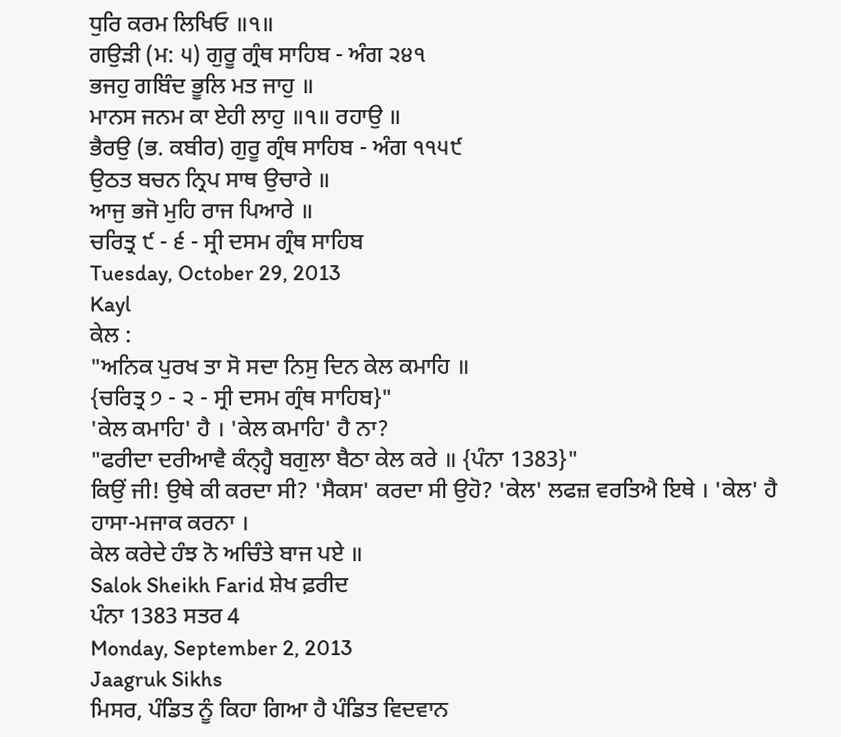ਧੁਰਿ ਕਰਮ ਲਿਖਿਓ ॥੧॥
ਗਉੜੀ (ਮ: ੫) ਗੁਰੂ ਗ੍ਰੰਥ ਸਾਹਿਬ - ਅੰਗ ੨੪੧
ਭਜਹੁ ਗਬਿੰਦ ਭੂਲਿ ਮਤ ਜਾਹੁ ॥
ਮਾਨਸ ਜਨਮ ਕਾ ਏਹੀ ਲਾਹੁ ॥੧॥ ਰਹਾਉ ॥
ਭੈਰਉ (ਭ. ਕਬੀਰ) ਗੁਰੂ ਗ੍ਰੰਥ ਸਾਹਿਬ - ਅੰਗ ੧੧੫੯
ਉਠਤ ਬਚਨ ਨ੍ਰਿਪ ਸਾਥ ਉਚਾਰੇ ॥
ਆਜੁ ਭਜੋ ਮੁਹਿ ਰਾਜ ਪਿਆਰੇ ॥
ਚਰਿਤ੍ਰ ੯ - ੬ - ਸ੍ਰੀ ਦਸਮ ਗ੍ਰੰਥ ਸਾਹਿਬ
Tuesday, October 29, 2013
Kayl
ਕੇਲ :
"ਅਨਿਕ ਪੁਰਖ ਤਾ ਸੋ ਸਦਾ ਨਿਸੁ ਦਿਨ ਕੇਲ ਕਮਾਹਿ ॥
{ਚਰਿਤ੍ਰ ੭ - ੨ - ਸ੍ਰੀ ਦਸਮ ਗ੍ਰੰਥ ਸਾਹਿਬ}"
'ਕੇਲ ਕਮਾਹਿ' ਹੈ । 'ਕੇਲ ਕਮਾਹਿ' ਹੈ ਨਾ?
"ਫਰੀਦਾ ਦਰੀਆਵੈ ਕੰਨ੍ਹ੍ਹੈ ਬਗੁਲਾ ਬੈਠਾ ਕੇਲ ਕਰੇ ॥ {ਪੰਨਾ 1383}"
ਕਿਉਂ ਜੀ! ਉਥੇ ਕੀ ਕਰਦਾ ਸੀ? 'ਸੈਕਸ' ਕਰਦਾ ਸੀ ਉਹੋ? 'ਕੇਲ' ਲਫਜ਼ ਵਰਤਿਐ ਇਥੇ । 'ਕੇਲ' ਹੈ ਹਾਸਾ-ਮਜਾਕ ਕਰਨਾ ।
ਕੇਲ ਕਰੇਦੇ ਹੰਝ ਨੋ ਅਚਿੰਤੇ ਬਾਜ ਪਏ ॥
Salok Sheikh Farid ਸ਼ੇਖ ਫ਼ਰੀਦ
ਪੰਨਾ 1383 ਸਤਰ 4
Monday, September 2, 2013
Jaagruk Sikhs
ਮਿਸਰ, ਪੰਡਿਤ ਨੂੰ ਕਿਹਾ ਗਿਆ ਹੈ ਪੰਡਿਤ ਵਿਦਵਾਨ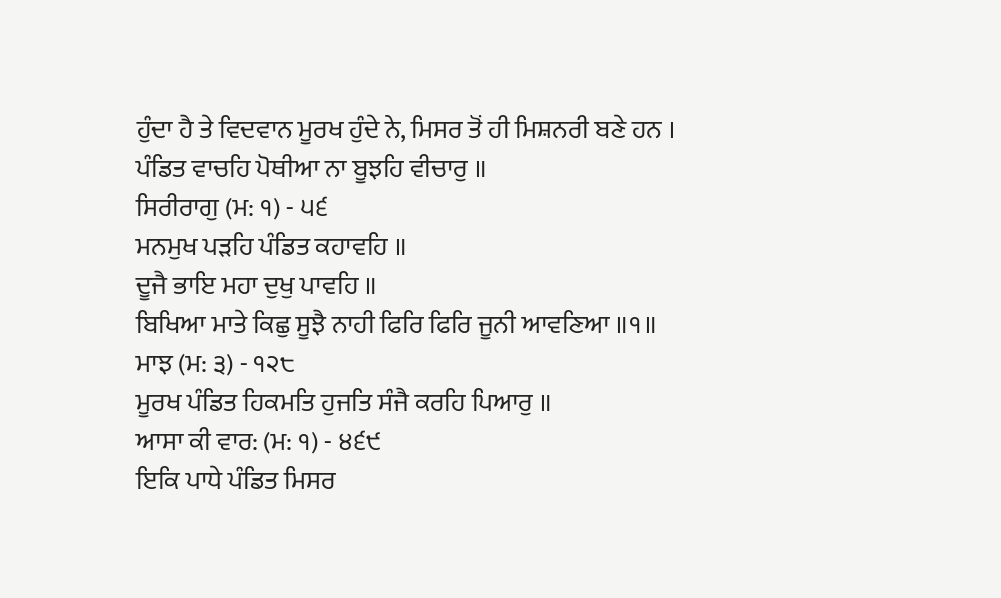ਹੁੰਦਾ ਹੈ ਤੇ ਵਿਦਵਾਨ ਮੂਰਖ ਹੁੰਦੇ ਨੇ, ਮਿਸਰ ਤੋਂ ਹੀ ਮਿਸ਼ਨਰੀ ਬਣੇ ਹਨ ।
ਪੰਡਿਤ ਵਾਚਹਿ ਪੋਥੀਆ ਨਾ ਬੂਝਹਿ ਵੀਚਾਰੁ ॥
ਸਿਰੀਰਾਗੁ (ਮ: ੧) - ੫੬
ਮਨਮੁਖ ਪੜਹਿ ਪੰਡਿਤ ਕਹਾਵਹਿ ॥
ਦੂਜੈ ਭਾਇ ਮਹਾ ਦੁਖੁ ਪਾਵਹਿ ॥
ਬਿਖਿਆ ਮਾਤੇ ਕਿਛੁ ਸੂਝੈ ਨਾਹੀ ਫਿਰਿ ਫਿਰਿ ਜੂਨੀ ਆਵਣਿਆ ॥੧॥
ਮਾਝ (ਮ: ੩) - ੧੨੮
ਮੂਰਖ ਪੰਡਿਤ ਹਿਕਮਤਿ ਹੁਜਤਿ ਸੰਜੈ ਕਰਹਿ ਪਿਆਰੁ ॥
ਆਸਾ ਕੀ ਵਾਰ: (ਮ: ੧) - ੪੬੯
ਇਕਿ ਪਾਧੇ ਪੰਡਿਤ ਮਿਸਰ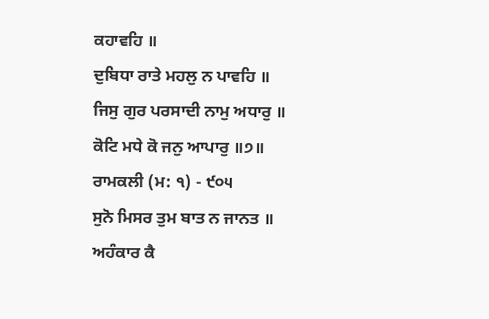ਕਹਾਵਹਿ ॥
ਦੁਬਿਧਾ ਰਾਤੇ ਮਹਲੁ ਨ ਪਾਵਹਿ ॥
ਜਿਸੁ ਗੁਰ ਪਰਸਾਦੀ ਨਾਮੁ ਅਧਾਰੁ ॥
ਕੋਟਿ ਮਧੇ ਕੋ ਜਨੁ ਆਪਾਰੁ ॥੭॥
ਰਾਮਕਲੀ (ਮ: ੧) - ੯੦੫
ਸੁਨੋ ਮਿਸਰ ਤੁਮ ਬਾਤ ਨ ਜਾਨਤ ॥
ਅਹੰਕਾਰ ਕੈ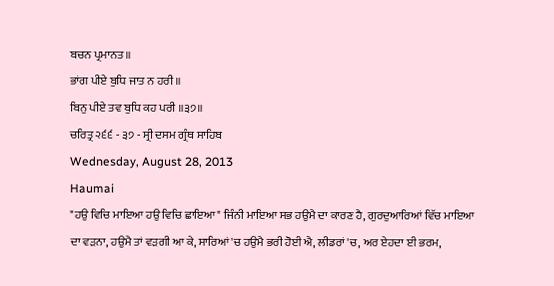ਬਚਨ ਪ੍ਰਮਾਨਤ ॥
ਭਾਂਗ ਪੀਏ ਬੁਧਿ ਜਾਤ ਨ ਹਰੀ ॥
ਬਿਨੁ ਪੀਏ ਤਵ ਬੁਧਿ ਕਹ ਪਰੀ ॥੩੭॥
ਚਰਿਤ੍ਰ ੨੬੬ - ੩੭ - ਸ੍ਰੀ ਦਸਮ ਗ੍ਰੰਥ ਸਾਹਿਬ
Wednesday, August 28, 2013
Haumai
"ਹਉ ਵਿਚਿ ਮਾਇਆ ਹਉ ਵਿਚਿ ਛਾਇਆ" ਜਿੰਨੀ ਮਾਇਆ ਸਭ ਹਉਮੈ ਦਾ ਕਾਰਣ ਹੈ, ਗੁਰਦੁਆਰਿਆਂ ਵਿੱਚ ਮਾਇਆ ਦਾ ਵੜਨਾ, ਹਉਮੈ ਤਾਂ ਵੜਗੀ ਆ ਕੇ, ਸਾਰਿਆਂ 'ਚ ਹਉਮੈ ਭਰੀ ਹੋਈ ਐ, ਲੀਡਰਾਂ 'ਚ, ਅਰ ਏਹਦਾ ਈ ਭਰਮ,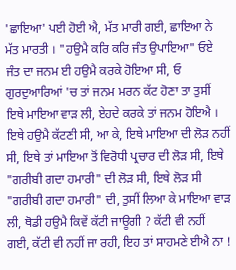'ਛਾਇਆ' ਪਈ ਹੋਈ ਐ, ਮੱਤ ਮਾਰੀ ਗਈ, ਛਾਇਆ ਨੇ ਮੱਤ ਮਾਰਤੀ । "ਹਉਮੈ ਕਰਿ ਕਰਿ ਜੰਤ ਉਪਾਇਆ" ਓਏ ਜੰਤ ਦਾ ਜਨਮ ਈ ਹਉਮੈ ਕਰਕੇ ਹੋਇਆ ਸੀ, ਓ ਗੁਰਦੁਆਰਿਆਂ 'ਚ ਤਾਂ ਜਨਮ ਮਰਨ ਕੱਟ ਹੋਣਾ ਤਾ ਤੁਸੀਂ ਇਥੇ ਮਾਇਆ ਵਾੜ ਲੀ, ਏਹਦੇ ਕਰਕੇ ਤਾਂ ਜਨਮ ਹੋਇਐ । ਇਥੇ ਹਉਮੈ ਕੱਟਣੀ ਸੀ, ਆ ਕੇ, ਇਥੇ ਮਾਇਆ ਦੀ ਲੋੜ ਨਹੀਂ ਸੀ, ਇਥੇ ਤਾਂ ਮਾਇਆ ਤੋਂ ਵਿਰੋਧੀ ਪ੍ਰਚਾਰ ਦੀ ਲੋੜ ਸੀ, ਇਥੇ "ਗਰੀਬੀ ਗਦਾ ਹਮਾਰੀ" ਦੀ ਲੋੜ ਸੀ, ਇਥੇ ਲੋੜ ਸੀ "ਗਰੀਬੀ ਗਦਾ ਹਮਾਰੀ" ਦੀ, ਤੁਸੀਂ ਲਿਆ ਕੇ ਮਾਇਆ ਵਾੜ ਲੀ, ਥੋਡੀ ਹਉਮੈ ਕਿਵੇਂ ਕੱਟੀ ਜਾਊਗੀ ? ਕੱਟੀ ਵੀ ਨਹੀਂ ਗਈ, ਕੱਟੀ ਵੀ ਨਹੀਂ ਜਾ ਰਹੀ, ਇਹ ਤਾਂ ਸਾਹਮਣੇ ਈਐ ਨਾ !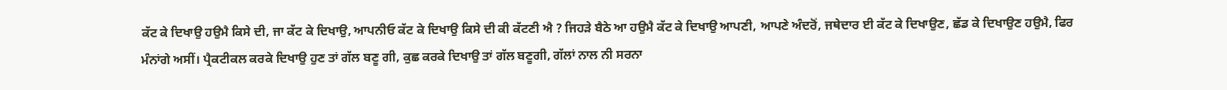ਕੱਟ ਕੇ ਦਿਖਾਉ ਹਉਮੈ ਕਿਸੇ ਦੀ, ਜਾ ਕੱਟ ਕੇ ਦਿਖਾਉ, ਆਪਨੀਓ ਕੱਟ ਕੇ ਦਿਖਾਉ ਕਿਸੇ ਦੀ ਕੀ ਕੱਟਣੀ ਐ ? ਜਿਹੜੇ ਬੈਠੇ ਆ ਹਉਮੈ ਕੱਟ ਕੇ ਦਿਖਾਉ ਆਪਣੀ, ਆਪਣੇ ਅੰਦਰੋਂ, ਜਥੇਦਾਰ ਈ ਕੱਟ ਕੇ ਦਿਖਾਉਣ, ਛੱਡ ਕੇ ਦਿਖਾਉਣ ਹਉਮੈ, ਫਿਰ ਮੰਨਾਂਗੇ ਅਸੀਂ। ਪ੍ਰੈਕਟੀਕਲ ਕਰਕੇ ਦਿਖਾਉ ਹੁਣ ਤਾਂ ਗੱਲ ਬਣੂ ਗੀ, ਕੁਛ ਕਰਕੇ ਦਿਖਾਉ ਤਾਂ ਗੱਲ ਬਣੂਗੀ, ਗੱਲਾਂ ਨਾਲ ਨੀ ਸਰਨਾ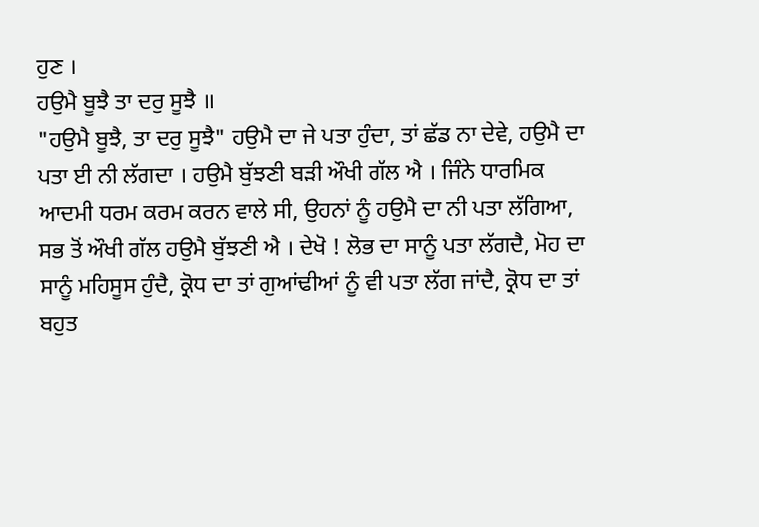ਹੁਣ ।
ਹਉਮੈ ਬੂਝੈ ਤਾ ਦਰੁ ਸੂਝੈ ॥
"ਹਉਮੈ ਬੂਝੈ, ਤਾ ਦਰੁ ਸੂਝੈ" ਹਉਮੈ ਦਾ ਜੇ ਪਤਾ ਹੁੰਦਾ, ਤਾਂ ਛੱਡ ਨਾ ਦੇਵੇ, ਹਉਮੈ ਦਾ ਪਤਾ ਈ ਨੀ ਲੱਗਦਾ । ਹਉਮੈ ਬੁੱਝਣੀ ਬੜੀ ਔਖੀ ਗੱਲ ਐ । ਜਿੰਨੇ ਧਾਰਮਿਕ ਆਦਮੀ ਧਰਮ ਕਰਮ ਕਰਨ ਵਾਲੇ ਸੀ, ਉਹਨਾਂ ਨੂੰ ਹਉਮੈ ਦਾ ਨੀ ਪਤਾ ਲੱਗਿਆ, ਸਭ ਤੋਂ ਔਖੀ ਗੱਲ ਹਉਮੈ ਬੁੱਝਣੀ ਐ । ਦੇਖੋ ! ਲੋਭ ਦਾ ਸਾਨੂੰ ਪਤਾ ਲੱਗਦੈ, ਮੋਹ ਦਾ ਸਾਨੂੰ ਮਹਿਸੂਸ ਹੁੰਦੈ, ਕ੍ਰੋਧ ਦਾ ਤਾਂ ਗੁਆਂਢੀਆਂ ਨੂੰ ਵੀ ਪਤਾ ਲੱਗ ਜਾਂਦੈ, ਕ੍ਰੋਧ ਦਾ ਤਾਂ ਬਹੁਤ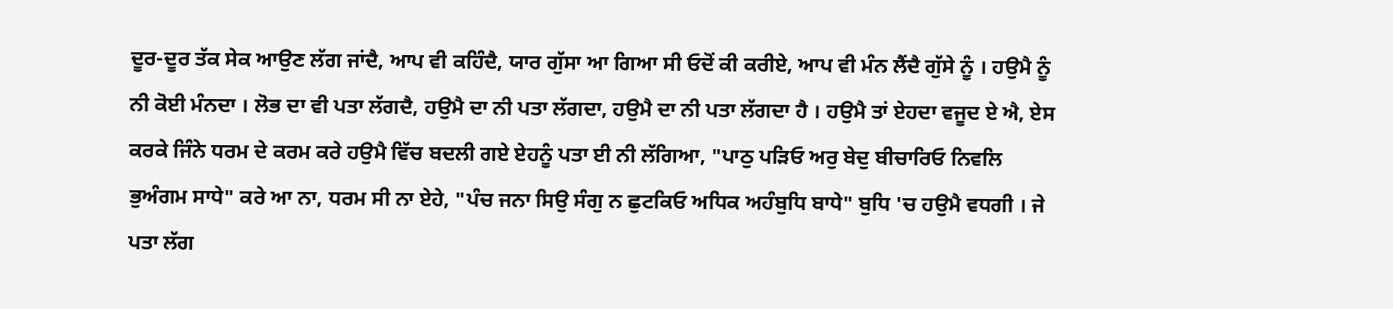ਦੂਰ-ਦੂਰ ਤੱਕ ਸੇਕ ਆਉਣ ਲੱਗ ਜਾਂਦੈ, ਆਪ ਵੀ ਕਹਿੰਦੈ, ਯਾਰ ਗੁੱਸਾ ਆ ਗਿਆ ਸੀ ਓਦੋਂ ਕੀ ਕਰੀਏ, ਆਪ ਵੀ ਮੰਨ ਲੈਂਦੈ ਗੁੱਸੇ ਨੂੰ । ਹਉਮੈ ਨੂੰ ਨੀ ਕੋਈ ਮੰਨਦਾ । ਲੋਭ ਦਾ ਵੀ ਪਤਾ ਲੱਗਦੈ, ਹਉਮੈ ਦਾ ਨੀ ਪਤਾ ਲੱਗਦਾ, ਹਉਮੈ ਦਾ ਨੀ ਪਤਾ ਲੱਗਦਾ ਹੈ । ਹਉਮੈ ਤਾਂ ਏਹਦਾ ਵਜੂਦ ਏ ਐ, ਏਸ ਕਰਕੇ ਜਿੰਨੇ ਧਰਮ ਦੇ ਕਰਮ ਕਰੇ ਹਉਮੈ ਵਿੱਚ ਬਦਲੀ ਗਏ ਏਹਨੂੰ ਪਤਾ ਈ ਨੀ ਲੱਗਿਆ, "ਪਾਠੁ ਪੜਿਓ ਅਰੁ ਬੇਦੁ ਬੀਚਾਰਿਓ ਨਿਵਲਿ ਭੁਅੰਗਮ ਸਾਧੇ" ਕਰੇ ਆ ਨਾ, ਧਰਮ ਸੀ ਨਾ ਏਹੇ, "ਪੰਚ ਜਨਾ ਸਿਉ ਸੰਗੁ ਨ ਛੁਟਕਿਓ ਅਧਿਕ ਅਹੰਬੁਧਿ ਬਾਧੇ" ਬੁਧਿ 'ਚ ਹਉਮੈ ਵਧਗੀ । ਜੇ ਪਤਾ ਲੱਗ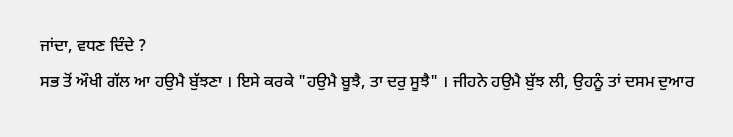ਜਾਂਦਾ, ਵਧਣ ਦਿੰਦੇ ?
ਸਭ ਤੋਂ ਔਖੀ ਗੱਲ ਆ ਹਉਮੈ ਬੁੱਝਣਾ । ਇਸੇ ਕਰਕੇ "ਹਉਮੈ ਬੂਝੈ, ਤਾ ਦਰੁ ਸੂਝੈ" । ਜੀਹਨੇ ਹਉਮੈ ਬੁੱਝ ਲੀ, ਉਹਨੂੰ ਤਾਂ ਦਸਮ ਦੁਆਰ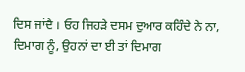ਦਿਸ ਜਾਂਦੈ । ਓਹ ਜਿਹੜੇ ਦਸਮ ਦੁਆਰ ਕਹਿੰਦੇ ਨੇ ਨਾ, ਦਿਮਾਗ ਨੂੰ, ਉਹਨਾਂ ਦਾ ਈ ਤਾਂ ਦਿਮਾਗ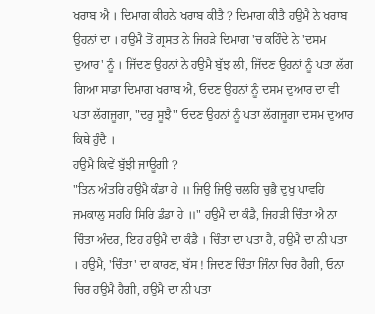ਖਰਾਬ ਐ । ਦਿਮਾਗ ਕੀਹਨੇ ਖਰਾਬ ਕੀਤੈ ? ਦਿਮਾਗ ਕੀਤੈ ਹਉਮੈ ਨੇ ਖਰਾਬ ਉਹਨਾਂ ਦਾ । ਹਉਮੈ ਤੋਂ ਗ੍ਰਸਤ ਨੇ ਜਿਹੜੇ ਦਿਮਾਗ 'ਚ ਕਹਿੰਦੇ ਨੇ 'ਦਸਮ ਦੁਆਰ' ਨੂੰ । ਜਿੱਦਣ ਉਹਨਾਂ ਨੇ ਹਉਮੈ ਬੁੱਝ ਲੀ, ਜਿੱਦਣ ਉਹਨਾਂ ਨੂੰ ਪਤਾ ਲੱਗ ਗਿਆ ਸਾਡਾ ਦਿਮਾਗ ਖਰਾਬ ਐ, ਓਦਣ ਉਹਨਾਂ ਨੂੰ ਦਸਮ ਦੁਆਰ ਦਾ ਵੀ ਪਤਾ ਲੱਗਜੂਗਾ, "ਦਰੁ ਸੂਝੈ" ਓਦਣ ਉਹਨਾਂ ਨੂੰ ਪਤਾ ਲੱਗਜੂਗਾ ਦਸਮ ਦੁਆਰ ਕਿਥੇ ਹੁੰਦੈ ।
ਹਉਮੈ ਕਿਵੇਂ ਬੁੱਝੀ ਜਾਊਗੀ ?
"ਤਿਨ ਅੰਤਰਿ ਹਉਮੈ ਕੰਡਾ ਹੇ ॥ ਜਿਉ ਜਿਉ ਚਲਹਿ ਚੁਭੈ ਦੁਖੁ ਪਾਵਹਿ ਜਮਕਾਲੁ ਸਹਹਿ ਸਿਰਿ ਡੰਡਾ ਹੇ ॥" ਹਉਮੈ ਦਾ ਕੰਡੈ, ਜਿਹੜੀ ਚਿੰਤਾ ਐ ਨਾ ਚਿੰਤਾ ਅੰਦਰ, ਇਹ ਹਉਮੈ ਦਾ ਕੰਡੈ । ਚਿੰਤਾ ਦਾ ਪਤਾ ਹੈ, ਹਉਮੈ ਦਾ ਨੀ ਪਤਾ । ਹਉਮੈ, 'ਚਿੰਤਾ' ਦਾ ਕਾਰਣ, ਬੱਸ ! ਜਿਦਣ ਚਿੰਤਾ ਜਿੰਨਾ ਚਿਰ ਹੈਗੀ, ਓਨਾ ਚਿਰ ਹਉਮੈ ਹੈਗੀ, ਹਉਮੈ ਦਾ ਨੀ ਪਤਾ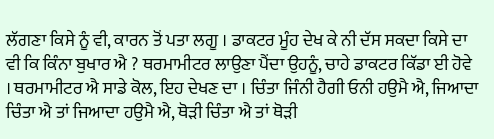ਲੱਗਣਾ ਕਿਸੇ ਨੂੰ ਵੀ, ਕਾਰਨ ਤੋਂ ਪਤਾ ਲਗੂ । ਡਾਕਟਰ ਮੂੰਹ ਦੇਖ ਕੇ ਨੀ ਦੱਸ ਸਕਦਾ ਕਿਸੇ ਦਾ ਵੀ ਕਿ ਕਿੰਨਾ ਬੁਖਾਰ ਐ ? ਥਰਮਾਮੀਟਰ ਲਾਉਣਾ ਪੈਂਦਾ ਉਹਨੂੰ, ਚਾਹੇ ਡਾਕਟਰ ਕਿੱਡਾ ਈ ਹੋਵੇ । ਥਰਮਾਮੀਟਰ ਐ ਸਾਡੇ ਕੋਲ, ਇਹ ਦੇਖਣ ਦਾ । ਚਿੰਤਾ ਜਿੰਨੀ ਹੈਗੀ ਓਨੀ ਹਉਮੈ ਐ, ਜਿਆਦਾ ਚਿੰਤਾ ਐ ਤਾਂ ਜਿਆਦਾ ਹਉਮੈ ਐ, ਥੋੜੀ ਚਿੰਤਾ ਐ ਤਾਂ ਥੋੜੀ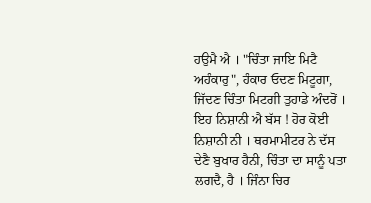ਹਉਮੈ ਐ । "ਚਿੰਤਾ ਜਾਇ ਮਿਟੈ ਅਹੰਕਾਰੁ", ਹੰਕਾਰ ਓਦਣ ਮਿਟੂਗਾ, ਜਿੱਦਣ ਚਿੰਤਾ ਮਿਟਗੀ ਤੁਹਾਡੇ ਅੰਦਰੋਂ । ਇਹ ਨਿਸ਼ਾਨੀ ਐ ਬੱਸ ! ਹੋਰ ਕੋਈ ਨਿਸ਼ਾਨੀ ਨੀ । ਥਰਮਾਮੀਟਰ ਨੇ ਦੱਸ ਦੇਣੈ ਬੁਖਾਰ ਹੈਨੀ, ਚਿੰਤਾ ਦਾ ਸਾਨੂੰ ਪਤਾ ਲਗਦੈ, ਹੈ । ਜਿੰਨਾ ਚਿਰ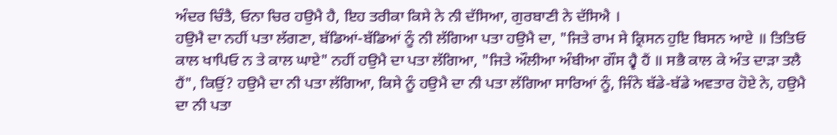ਅੰਦਰ ਚਿੰਤੈ, ਓਨਾ ਚਿਰ ਹਉਮੈ ਹੈ, ਇਹ ਤਰੀਕਾ ਕਿਸੇ ਨੇ ਨੀ ਦੱਸਿਆ, ਗੁਰਬਾਣੀ ਨੇ ਦੱਸਿਐ ।
ਹਉਮੈ ਦਾ ਨਹੀਂ ਪਤਾ ਲੱਗਣਾ, ਬੱਡਿਆਂ-ਬੱਡਿਆਂ ਨੂੰ ਨੀ ਲੱਗਿਆ ਪਤਾ ਹਉਮੈ ਦਾ, "ਜਿਤੇ ਰਾਮ ਸੇ ਕ੍ਰਿਸਨ ਹੁਇ ਬਿਸਨ ਆਏ ॥ ਤਿਤਿਓ ਕਾਲ ਖਾਪਿਓ ਨ ਤੇ ਕਾਲ ਘਾਏ" ਨਹੀਂ ਹਉਮੈ ਦਾ ਪਤਾ ਲੱਗਿਆ, "ਜਿਤੇ ਔਲੀਆ ਅੰਬੀਆ ਗੌਸ ਹ੍ਵੈ ਹੈਂ ॥ ਸਭੈ ਕਾਲ ਕੇ ਅੰਤ ਦਾੜਾ ਤਲੈ ਹੈਂ", ਕਿਉਂ? ਹਉਮੈ ਦਾ ਨੀ ਪਤਾ ਲੱਗਿਆ, ਕਿਸੇ ਨੂੰ ਹਉਮੈ ਦਾ ਨੀ ਪਤਾ ਲੱਗਿਆ ਸਾਰਿਆਂ ਨੂੰ, ਜਿੰਨੇ ਬੱਡੇ-ਬੱਡੇ ਅਵਤਾਰ ਹੋਏ ਨੇ, ਹਉਮੈ ਦਾ ਨੀ ਪਤਾ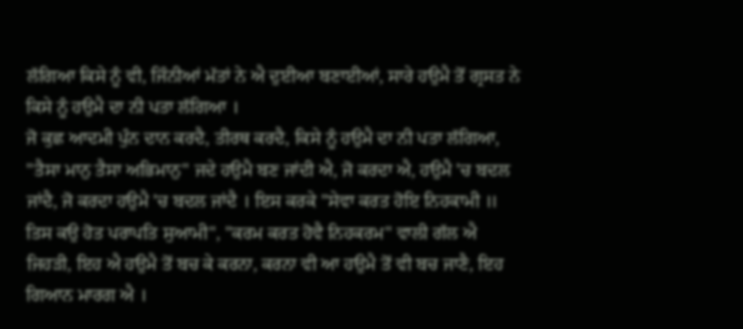ਲੱਗਿਆ ਕਿਸੇ ਨੂੰ ਵੀ, ਜਿੰਨੀਆਂ ਮੱਤਾਂ ਨੇ ਐ ਦੁਈਆ ਬਣਾਈਆਂ, ਸਾਰੇ ਹਉਮੈ ਤੋਂ ਗ੍ਰਸਤ ਨੇ ਕਿਸੇ ਨੂੰ ਹਉਮੈ ਦਾ ਨੀ ਪਤਾ ਲੱਗਿਆ ।
ਜੋ ਕੁਛ ਆਦਮੀ ਪੁੰਨ ਦਾਨ ਕਰਦੈ, ਤੀਰਥ ਕਰਦੈ, ਕਿਸੇ ਨੂੰ ਹਉਮੈ ਦਾ ਨੀ ਪਤਾ ਲੱਗਿਆ, "ਤੈਸਾ ਮਾਨੁ ਤੈਸਾ ਅਭਿਮਾਨੁ" ਜਦੇ ਹਉਮੈ ਬਣ ਜਾਂਦੀ ਐ, ਜੋ ਕਰਦਾ ਐ, ਹਉਮੈ 'ਚ ਬਦਲ ਜਾਂਦੈ, ਜੋ ਕਰਦਾ ਹਉਮੈ 'ਚ ਬਦਲ ਜਾਂਦੈ । ਇਸ ਕਰਕੇ "ਸੇਵਾ ਕਰਤ ਹੋਇ ਨਿਹਕਾਮੀ ॥ ਤਿਸ ਕਉ ਹੋਤ ਪਰਾਪਤਿ ਸੁਆਮੀ", "ਕਰਮ ਕਰਤ ਹੋਵੈ ਨਿਹਕਰਮ" ਵਾਲੀ ਗੱਲ ਐ ਜਿਹੜੀ, ਇਹ ਐ ਹਉਮੈ ਤੋਂ ਬਚ ਕੇ ਕਰਨਾ, ਕਰਨਾ ਵੀ ਆ ਹਉਮੈ ਤੋਂ ਵੀ ਬਚ ਜਾਣੈ, ਇਹ ਗਿਆਨ ਮਾਰਗ ਐ ।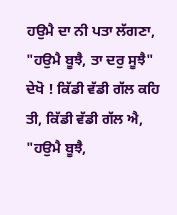ਹਉਮੈ ਦਾ ਨੀ ਪਤਾ ਲੱਗਣਾ, "ਹਉਮੈ ਬੂਝੈ, ਤਾ ਦਰੁ ਸੂਝੈ" ਦੇਖੋ ! ਕਿੱਡੀ ਵੱਡੀ ਗੱਲ ਕਹਿ ਤੀ, ਕਿੱਡੀ ਵੱਡੀ ਗੱਲ ਐ, "ਹਉਮੈ ਬੂਝੈ,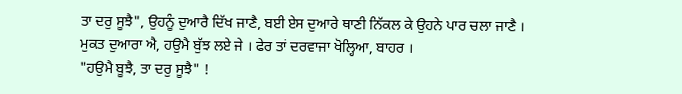ਤਾ ਦਰੁ ਸੂਝੈ", ਉਹਨੂੰ ਦੁਆਰੈ ਦਿੱਖ ਜਾਣੈ, ਬਈ ਏਸ ਦੁਆਰੇ ਥਾਣੀ ਨਿੱਕਲ ਕੇ ਉਹਨੇ ਪਾਰ ਚਲਾ ਜਾਣੈ । ਮੁਕਤ ਦੁਆਰਾ ਐ, ਹਉਮੈ ਬੁੱਝ ਲਏ ਜੇ । ਫੇਰ ਤਾਂ ਦਰਵਾਜਾ ਖੋਲ੍ਹਿਆ, ਬਾਹਰ ।
"ਹਉਮੈ ਬੂਝੈ, ਤਾ ਦਰੁ ਸੂਝੈ" !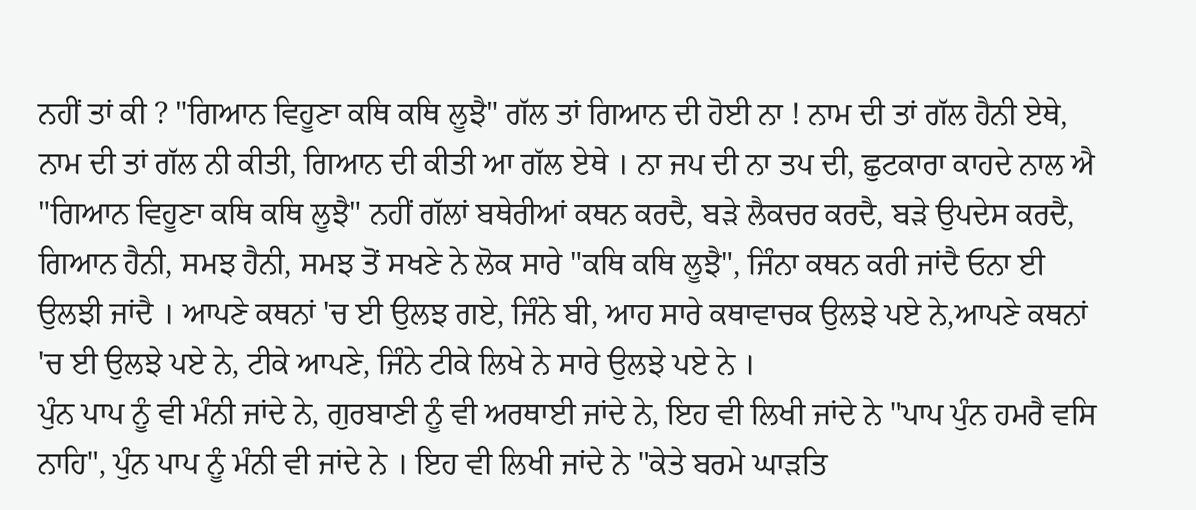ਨਹੀਂ ਤਾਂ ਕੀ ? "ਗਿਆਨ ਵਿਹੂਣਾ ਕਥਿ ਕਥਿ ਲੂਝੈ" ਗੱਲ ਤਾਂ ਗਿਆਨ ਦੀ ਹੋਈ ਨਾ ! ਨਾਮ ਦੀ ਤਾਂ ਗੱਲ ਹੈਨੀ ਏਥੇ, ਨਾਮ ਦੀ ਤਾਂ ਗੱਲ ਨੀ ਕੀਤੀ, ਗਿਆਨ ਦੀ ਕੀਤੀ ਆ ਗੱਲ ਏਥੇ । ਨਾ ਜਪ ਦੀ ਨਾ ਤਪ ਦੀ, ਛੁਟਕਾਰਾ ਕਾਹਦੇ ਨਾਲ ਐ "ਗਿਆਨ ਵਿਹੂਣਾ ਕਥਿ ਕਥਿ ਲੂਝੈ" ਨਹੀਂ ਗੱਲਾਂ ਬਥੇਰੀਆਂ ਕਥਨ ਕਰਦੈ, ਬੜੇ ਲੈਕਚਰ ਕਰਦੈ, ਬੜੇ ਉਪਦੇਸ ਕਰਦੈ, ਗਿਆਨ ਹੈਨੀ, ਸਮਝ ਹੈਨੀ, ਸਮਝ ਤੋਂ ਸਖਣੇ ਨੇ ਲੋਕ ਸਾਰੇ "ਕਥਿ ਕਥਿ ਲੂਝੈ", ਜਿੰਨਾ ਕਥਨ ਕਰੀ ਜਾਂਦੈ ਓਨਾ ਈ ਉਲਝੀ ਜਾਂਦੈ । ਆਪਣੇ ਕਥਨਾਂ 'ਚ ਈ ਉਲਝ ਗਏ, ਜਿੰਨੇ ਬੀ, ਆਹ ਸਾਰੇ ਕਥਾਵਾਚਕ ਉਲਝੇ ਪਏ ਨੇ,ਆਪਣੇ ਕਥਨਾਂ 'ਚ ਈ ਉਲਝੇ ਪਏ ਨੇ, ਟੀਕੇ ਆਪਣੇ, ਜਿੰਨੇ ਟੀਕੇ ਲਿਖੇ ਨੇ ਸਾਰੇ ਉਲਝੇ ਪਏ ਨੇ ।
ਪੁੰਨ ਪਾਪ ਨੂੰ ਵੀ ਮੰਨੀ ਜਾਂਦੇ ਨੇ, ਗੁਰਬਾਣੀ ਨੂੰ ਵੀ ਅਰਥਾਈ ਜਾਂਦੇ ਨੇ, ਇਹ ਵੀ ਲਿਖੀ ਜਾਂਦੇ ਨੇ "ਪਾਪ ਪੁੰਨ ਹਮਰੈ ਵਸਿ ਨਾਹਿ", ਪੁੰਨ ਪਾਪ ਨੂੰ ਮੰਨੀ ਵੀ ਜਾਂਦੇ ਨੇ । ਇਹ ਵੀ ਲਿਖੀ ਜਾਂਦੇ ਨੇ "ਕੇਤੇ ਬਰਮੇ ਘਾੜਤਿ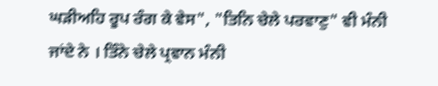ਘੜੀਅਹਿ ਰੂਪ ਰੰਗ ਕੇ ਵੇਸ", "ਤਿਨਿ ਚੇਲੇ ਪਰਵਾਣੁ" ਵੀ ਮੰਨੀ ਜਾਂਦੇ ਨੇ । ਤਿੰਨੇ ਚੇਲੇ ਪ੍ਰਵਾਨ ਮੰਨੀ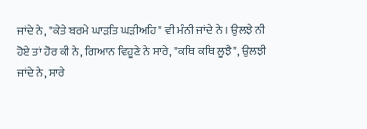ਜਾਂਦੇ ਨੇ, "ਕੇਤੇ ਬਰਮੇ ਘਾੜਤਿ ਘੜੀਅਹਿ" ਵੀ ਮੰਨੀ ਜਾਂਦੇ ਨੇ । ਉਲਝੇ ਨੀ ਹੋਏ ਤਾਂ ਹੋਰ ਕੀ ਨੇ, ਗਿਆਨ ਵਿਹੂਣੇ ਨੇ ਸਾਰੇ, "ਕਥਿ ਕਥਿ ਲੂਝੈ", ਉਲਝੀ ਜਾਂਦੇ ਨੇ, ਸਾਰੇ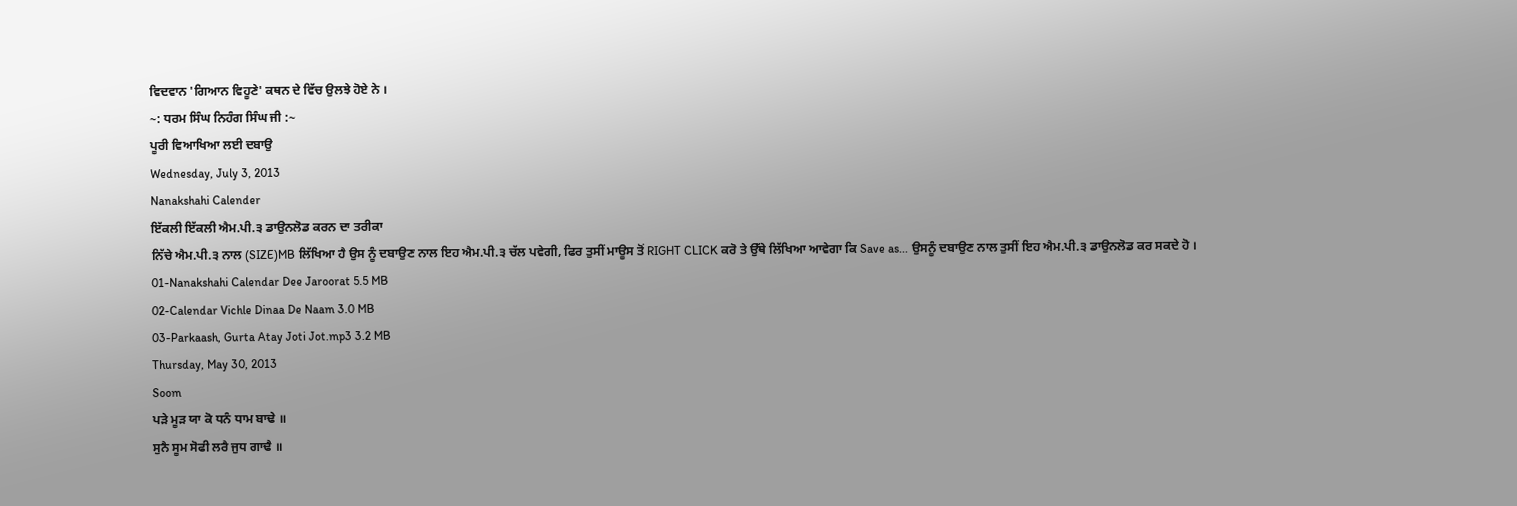ਵਿਦਵਾਨ 'ਗਿਆਨ ਵਿਹੂਣੇ' ਕਥਨ ਦੇ ਵਿੱਚ ਉਲਝੇ ਹੋਏ ਨੇ ।
~: ਧਰਮ ਸਿੰਘ ਨਿਹੰਗ ਸਿੰਘ ਜੀ :~
ਪੂਰੀ ਵਿਆਖਿਆ ਲਈ ਦਬਾਉ
Wednesday, July 3, 2013
Nanakshahi Calender
ਇੱਕਲੀ ਇੱਕਲੀ ਐਮ.ਪੀ.੩ ਡਾਉਨਲੋਡ ਕਰਨ ਦਾ ਤਰੀਕਾ
ਨਿੱਚੇ ਐਮ.ਪੀ.੩ ਨਾਲ (SIZE)MB ਲਿੱਖਿਆ ਹੈ ਉਸ ਨੂੰ ਦਬਾਉਣ ਨਾਲ ਇਹ ਐਮ.ਪੀ.੩ ਚੱਲ ਪਵੇਗੀ, ਫਿਰ ਤੁਸੀਂ ਮਾਊਸ ਤੋਂ RIGHT CLICK ਕਰੋ ਤੇ ਉੱਥੇ ਲਿੱਖਿਆ ਆਵੇਗਾ ਕਿ Save as... ਉਸਨੂੰ ਦਬਾਉਣ ਨਾਲ ਤੁਸੀਂ ਇਹ ਐਮ.ਪੀ.੩ ਡਾਉਨਲੋਡ ਕਰ ਸਕਦੇ ਹੋ ।
01-Nanakshahi Calendar Dee Jaroorat 5.5 MB
02-Calendar Vichle Dinaa De Naam 3.0 MB
03-Parkaash, Gurta Atay Joti Jot.mp3 3.2 MB
Thursday, May 30, 2013
Soom
ਪੜੇ ਮੂੜ ਯਾ ਕੋ ਧਨੰ ਧਾਮ ਬਾਢੇ ॥
ਸੁਨੈ ਸੂਮ ਸੋਫੀ ਲਰੈ ਜੁਧ ਗਾਢੈ ॥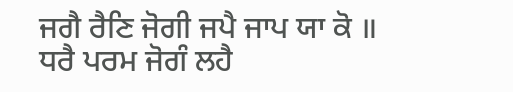ਜਗੈ ਰੈਣਿ ਜੋਗੀ ਜਪੈ ਜਾਪ ਯਾ ਕੋ ॥
ਧਰੈ ਪਰਮ ਜੋਗੰ ਲਹੈ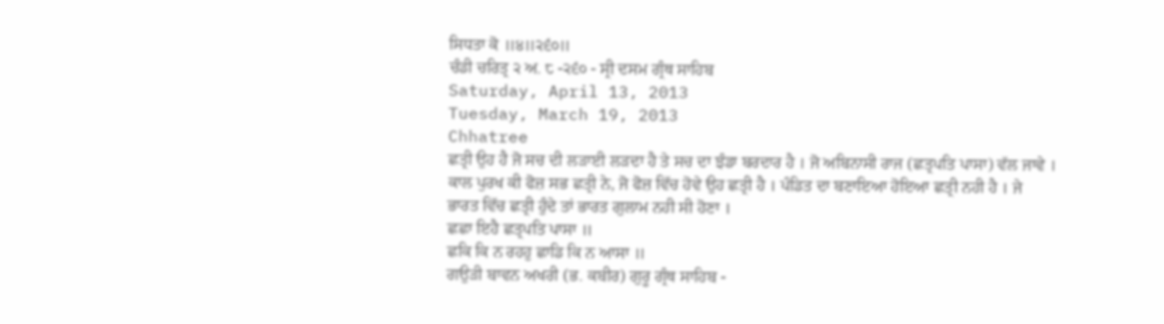ਸਿਧਤਾ ਕੋ ॥੪॥੨੬੦॥
ਚੰਡੀ ਚਰਿਤ੍ਰ ੨ ਅ. ੮ -੨੬੦ - ਸ੍ਰੀ ਦਸਮ ਗ੍ਰੰਥ ਸਾਹਿਬ
Saturday, April 13, 2013
Tuesday, March 19, 2013
Chhatree
ਛਤ੍ਰੀ ਉਹ ਹੈ ਜੋ ਸਚ ਦੀ ਲੜਾਈ ਲੜਦਾ ਹੈ ਤੇ ਸਚ ਦਾ ਝੰਡਾ ਬਰਦਾਰ ਹੈ । ਜੋ ਅਬਿਨਾਸੀ ਰਾਜ (ਛਤ੍ਰਪਤਿ ਪਾਸਾ) ਵੱਲ ਜਾਵੇ । ਕਾਲ ਪੁਰਖ ਕੀ ਫੋਜ਼ ਸਭ ਛਤ੍ਰੀ ਨੇ, ਜੋ ਫੋਜ਼ ਵਿੱਚ ਹੋਵੇ ਉਹ ਛਤ੍ਰੀ ਹੈ । ਪੰਡਿਤ ਦਾ ਬਣਾਇਆ ਹੋਇਆ ਛਤ੍ਰੀ ਨਹੀ ਹੈ । ਜੇ ਭਾਰਤ ਵਿੱਚ ਛਤ੍ਰੀ ਹੁੰਦੇ ਤਾਂ ਭਾਰਤ ਗੁਲਾਮ ਨਹੀ ਸੀ ਹੋਣਾ ।
ਛਛਾ ਇਹੈ ਛਤ੍ਰਪਤਿ ਪਾਸਾ ॥
ਛਕਿ ਕਿ ਨ ਰਹਹੁ ਛਾਡਿ ਕਿ ਨ ਆਸਾ ॥
ਗਉੜੀ ਬਾਵਨ ਅਖਰੀ (ਭ. ਕਬੀਰ) ਗੁਰੂ ਗ੍ਰੰਥ ਸਾਹਿਬ -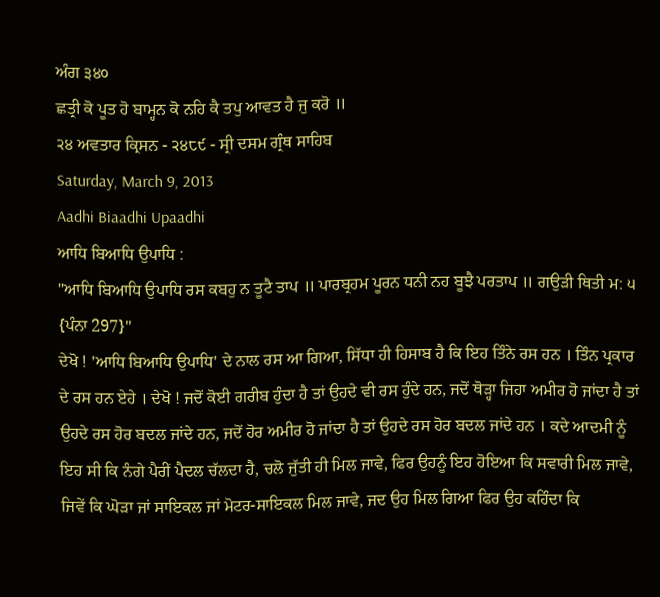ਅੰਗ ੩੪੦
ਛਤ੍ਰੀ ਕੋ ਪੂਤ ਹੋ ਬਾਮ੍ਹਨ ਕੋ ਨਹਿ ਕੈ ਤਪੁ ਆਵਤ ਹੈ ਜੁ ਕਰੋ ॥
੨੪ ਅਵਤਾਰ ਕ੍ਰਿਸਨ - ੨੪੮੯ - ਸ੍ਰੀ ਦਸਮ ਗ੍ਰੰਥ ਸਾਹਿਬ
Saturday, March 9, 2013
Aadhi Biaadhi Upaadhi
ਆਧਿ ਬਿਆਧਿ ਉਪਾਧਿ :
"ਆਧਿ ਬਿਆਧਿ ਉਪਾਧਿ ਰਸ ਕਬਹੁ ਨ ਤੂਟੈ ਤਾਪ ॥ ਪਾਰਬ੍ਰਹਮ ਪੂਰਨ ਧਨੀ ਨਹ ਬੂਝੈ ਪਰਤਾਪ ॥ ਗਉੜੀ ਥਿਤੀ ਮ: ੫ {ਪੰਨਾ 297}"
ਦੇਖੋ ! 'ਆਧਿ ਬਿਆਧਿ ਉਪਾਧਿ' ਦੇ ਨਾਲ ਰਸ ਆ ਗਿਆ, ਸਿੱਧਾ ਹੀ ਹਿਸਾਬ ਹੈ ਕਿ ਇਹ ਤਿੰਨੇ ਰਸ ਹਨ । ਤਿੰਨ ਪ੍ਰਕਾਰ ਦੇ ਰਸ ਹਨ ਏਹੇ । ਦੇਖੋ ! ਜਦੋਂ ਕੋਈ ਗਰੀਬ ਹੁੰਦਾ ਹੈ ਤਾਂ ਉਹਦੇ ਵੀ ਰਸ ਹੁੰਦੇ ਹਨ, ਜਦੋਂ ਥੋੜ੍ਹਾ ਜਿਹਾ ਅਮੀਰ ਹੋ ਜਾਂਦਾ ਹੈ ਤਾਂ ਉਹਦੇ ਰਸ ਹੋਰ ਬਦਲ ਜਾਂਦੇ ਹਨ, ਜਦੋਂ ਹੋਰ ਅਮੀਰ ਹੋ ਜਾਂਦਾ ਹੈ ਤਾਂ ਉਹਦੇ ਰਸ ਹੋਰ ਬਦਲ ਜਾਂਦੇ ਹਨ । ਕਦੇ ਆਦਮੀ ਨੂੰ ਇਹ ਸੀ ਕਿ ਨੰਗੇ ਪੈਰੀਂ ਪੈਦਲ ਚੱਲਦਾ ਹੈ, ਚਲੋ ਜੁੱਤੀ ਹੀ ਮਿਲ ਜਾਵੇ, ਫਿਰ ਉਹਨੂੰ ਇਹ ਹੋਇਆ ਕਿ ਸਵਾਰੀ ਮਿਲ ਜਾਵੇ, ਜਿਵੇਂ ਕਿ ਘੋੜਾ ਜਾਂ ਸਾਇਕਲ ਜਾਂ ਮੋਟਰ-ਸਾਇਕਲ ਮਿਲ ਜਾਵੇ, ਜਦ ਉਹ ਮਿਲ ਗਿਆ ਫਿਰ ਉਹ ਕਹਿੰਦਾ ਕਿ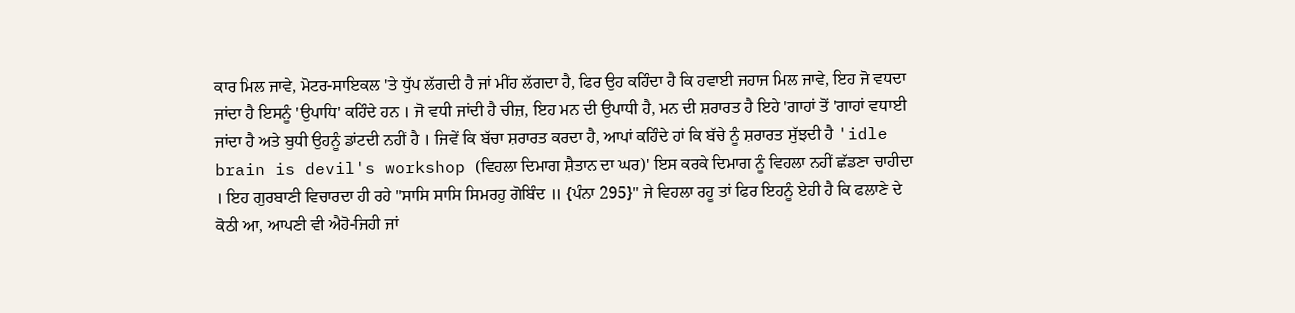ਕਾਰ ਮਿਲ ਜਾਵੇ, ਮੋਟਰ-ਸਾਇਕਲ 'ਤੇ ਧੁੱਪ ਲੱਗਦੀ ਹੈ ਜਾਂ ਮੀਂਹ ਲੱਗਦਾ ਹੈ, ਫਿਰ ਉਹ ਕਹਿੰਦਾ ਹੈ ਕਿ ਹਵਾਈ ਜਹਾਜ ਮਿਲ ਜਾਵੇ, ਇਹ ਜੋ ਵਧਦਾ ਜਾਂਦਾ ਹੈ ਇਸਨੂੰ 'ਉਪਾਧਿ' ਕਹਿੰਦੇ ਹਨ । ਜੋ ਵਧੀ ਜਾਂਦੀ ਹੈ ਚੀਜ਼, ਇਹ ਮਨ ਦੀ ਉਪਾਧੀ ਹੈ, ਮਨ ਦੀ ਸ਼ਰਾਰਤ ਹੈ ਇਹੇ 'ਗਾਹਾਂ ਤੋਂ 'ਗਾਹਾਂ ਵਧਾਈ ਜਾਂਦਾ ਹੈ ਅਤੇ ਬੁਧੀ ਉਹਨੂੰ ਡਾਂਟਦੀ ਨਹੀਂ ਹੈ । ਜਿਵੇਂ ਕਿ ਬੱਚਾ ਸ਼ਰਾਰਤ ਕਰਦਾ ਹੈ, ਆਪਾਂ ਕਹਿੰਦੇ ਹਾਂ ਕਿ ਬੱਚੇ ਨੂੰ ਸ਼ਰਾਰਤ ਸੁੱਝਦੀ ਹੈ 'idle brain is devil's workshop (ਵਿਹਲਾ ਦਿਮਾਗ ਸ਼ੈਤਾਨ ਦਾ ਘਰ)' ਇਸ ਕਰਕੇ ਦਿਮਾਗ ਨੂੰ ਵਿਹਲਾ ਨਹੀਂ ਛੱਡਣਾ ਚਾਹੀਦਾ । ਇਹ ਗੁਰਬਾਣੀ ਵਿਚਾਰਦਾ ਹੀ ਰਹੇ "ਸਾਸਿ ਸਾਸਿ ਸਿਮਰਹੁ ਗੋਬਿੰਦ ॥ {ਪੰਨਾ 295}" ਜੇ ਵਿਹਲਾ ਰਹੂ ਤਾਂ ਫਿਰ ਇਹਨੂੰ ਏਹੀ ਹੈ ਕਿ ਫਲਾਣੇ ਦੇ ਕੋਠੀ ਆ, ਆਪਣੀ ਵੀ ਐਹੋ-ਜਿਹੀ ਜਾਂ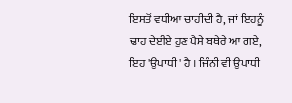ਇਸਤੋਂ ਵਧੀਆ ਚਾਹੀਦੀ ਹੈ, ਜਾਂ ਇਹਨੂੰ ਢਾਹ ਦੇਈਏ ਹੁਣ ਪੈਸੇ ਬਥੇਰੇ ਆ ਗਏ, ਇਹ 'ਉਪਾਧੀ' ਹੈ । ਜਿੰਨੀ ਵੀ ਉਪਾਧੀ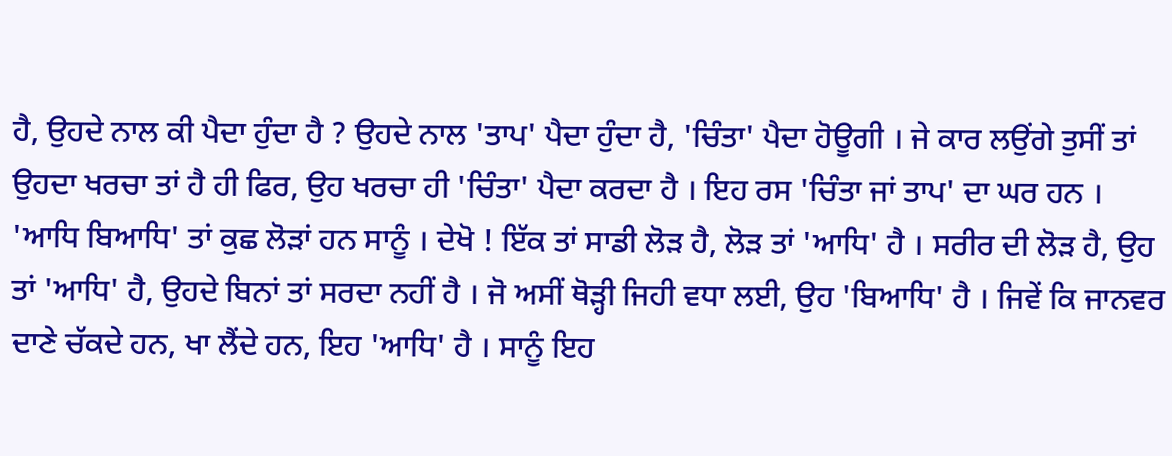ਹੈ, ਉਹਦੇ ਨਾਲ ਕੀ ਪੈਦਾ ਹੁੰਦਾ ਹੈ ? ਉਹਦੇ ਨਾਲ 'ਤਾਪ' ਪੈਦਾ ਹੁੰਦਾ ਹੈ, 'ਚਿੰਤਾ' ਪੈਦਾ ਹੋਊਗੀ । ਜੇ ਕਾਰ ਲਉਂਗੇ ਤੁਸੀਂ ਤਾਂ ਉਹਦਾ ਖਰਚਾ ਤਾਂ ਹੈ ਹੀ ਫਿਰ, ਉਹ ਖਰਚਾ ਹੀ 'ਚਿੰਤਾ' ਪੈਦਾ ਕਰਦਾ ਹੈ । ਇਹ ਰਸ 'ਚਿੰਤਾ ਜਾਂ ਤਾਪ' ਦਾ ਘਰ ਹਨ । 'ਆਧਿ ਬਿਆਧਿ' ਤਾਂ ਕੁਛ ਲੋੜਾਂ ਹਨ ਸਾਨੂੰ । ਦੇਖੋ ! ਇੱਕ ਤਾਂ ਸਾਡੀ ਲੋੜ ਹੈ, ਲੋੜ ਤਾਂ 'ਆਧਿ' ਹੈ । ਸਰੀਰ ਦੀ ਲੋੜ ਹੈ, ਉਹ ਤਾਂ 'ਆਧਿ' ਹੈ, ਉਹਦੇ ਬਿਨਾਂ ਤਾਂ ਸਰਦਾ ਨਹੀਂ ਹੈ । ਜੋ ਅਸੀਂ ਥੋੜ੍ਹੀ ਜਿਹੀ ਵਧਾ ਲਈ, ਉਹ 'ਬਿਆਧਿ' ਹੈ । ਜਿਵੇਂ ਕਿ ਜਾਨਵਰ ਦਾਣੇ ਚੱਕਦੇ ਹਨ, ਖਾ ਲੈਂਦੇ ਹਨ, ਇਹ 'ਆਧਿ' ਹੈ । ਸਾਨੂੰ ਇਹ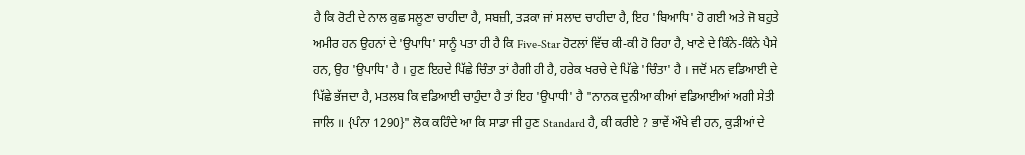ਹੈ ਕਿ ਰੋਟੀ ਦੇ ਨਾਲ ਕੁਛ ਸਲੂਣਾ ਚਾਹੀਦਾ ਹੈ, ਸਬਜ਼ੀ, ਤੜਕਾ ਜਾਂ ਸਲਾਦ ਚਾਹੀਦਾ ਹੈ, ਇਹ 'ਬਿਆਧਿ' ਹੋ ਗਈ ਅਤੇ ਜੋ ਬਹੁਤੇ ਅਮੀਰ ਹਨ ਉਹਨਾਂ ਦੇ 'ਉਪਾਧਿ' ਸਾਨੂੰ ਪਤਾ ਹੀ ਹੈ ਕਿ Five-Star ਹੋਟਲਾਂ ਵਿੱਚ ਕੀ-ਕੀ ਹੋ ਰਿਹਾ ਹੈ, ਖਾਣੇ ਦੇ ਕਿੰਨੇ-ਕਿੰਨੇ ਪੈਸੇ ਹਨ, ਉਹ 'ਉਪਾਧਿ' ਹੈ । ਹੁਣ ਇਹਦੇ ਪਿੱਛੇ ਚਿੰਤਾ ਤਾਂ ਹੈਗੀ ਹੀ ਹੈ, ਹਰੇਕ ਖਰਚੇ ਦੇ ਪਿੱਛੇ 'ਚਿੰਤਾ' ਹੈ । ਜਦੋਂ ਮਨ ਵਡਿਆਈ ਦੇ ਪਿੱਛੇ ਭੱਜਦਾ ਹੈ, ਮਤਲਬ ਕਿ ਵਡਿਆਈ ਚਾਹੁੰਦਾ ਹੈ ਤਾਂ ਇਹ 'ਉਪਾਧੀ' ਹੈ "ਨਾਨਕ ਦੁਨੀਆ ਕੀਆਂ ਵਡਿਆਈਆਂ ਅਗੀ ਸੇਤੀ ਜਾਲਿ ॥ {ਪੰਨਾ 1290}" ਲੋਕ ਕਹਿੰਦੇ ਆ ਕਿ ਸਾਡਾ ਜੀ ਹੁਣ Standard ਹੈ, ਕੀ ਕਰੀਏ ? ਭਾਵੇਂ ਔਖੇ ਵੀ ਹਨ, ਕੁੜੀਆਂ ਦੇ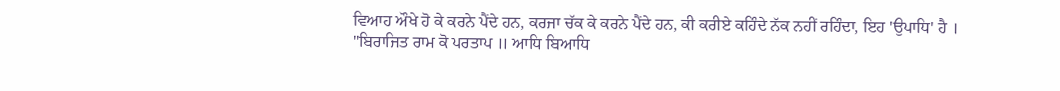ਵਿਆਹ ਔਖੇ ਹੋ ਕੇ ਕਰਨੇ ਪੈਂਦੇ ਹਨ, ਕਰਜਾ ਚੱਕ ਕੇ ਕਰਨੇ ਪੈਂਦੇ ਹਨ, ਕੀ ਕਰੀਏ ਕਹਿੰਦੇ ਨੱਕ ਨਹੀਂ ਰਹਿੰਦਾ, ਇਹ 'ਉਪਾਧਿ' ਹੈ ।
"ਬਿਰਾਜਿਤ ਰਾਮ ਕੋ ਪਰਤਾਪ ॥ ਆਧਿ ਬਿਆਧਿ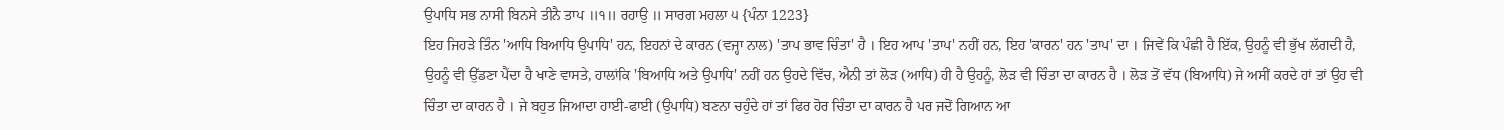ਉਪਾਧਿ ਸਭ ਨਾਸੀ ਬਿਨਸੇ ਤੀਨੈ ਤਾਪ ॥੧॥ ਰਹਾਉ ॥ ਸਾਰਗ ਮਹਲਾ ੫ {ਪੰਨਾ 1223}
ਇਹ ਜਿਹੜੇ ਤਿੰਨ 'ਆਧਿ ਬਿਆਧਿ ਉਪਾਧਿ' ਹਨ, ਇਹਨਾਂ ਦੇ ਕਾਰਨ (ਵਜ੍ਹਾ ਨਾਲ) 'ਤਾਪ ਭਾਵ ਚਿੰਤਾ' ਹੈ । ਇਹ ਆਪ 'ਤਾਪ' ਨਹੀਂ ਹਨ, ਇਹ 'ਕਾਰਨ' ਹਨ 'ਤਾਪ' ਦਾ । ਜਿਵੇਂ ਕਿ ਪੰਛੀ ਹੈ ਇੱਕ, ਉਹਨੂੰ ਵੀ ਭੁੱਖ ਲੱਗਦੀ ਹੈ, ਉਹਨੂੰ ਵੀ ਉੱਡਣਾ ਪੈਂਦਾ ਹੈ ਖਾਣੇ ਵਾਸਤੇ, ਹਾਲਾਂਕਿ 'ਬਿਆਧਿ ਅਤੇ ਉਪਾਧਿ' ਨਹੀਂ ਹਨ ਉਹਦੇ ਵਿੱਚ, ਐਨੀ ਤਾਂ ਲੋੜ (ਆਧਿ) ਹੀ ਹੈ ਉਹਨੂੰ, ਲੋੜ ਵੀ ਚਿੰਤਾ ਦਾ ਕਾਰਨ ਹੈ । ਲੋੜ ਤੋਂ ਵੱਧ (ਬਿਆਧਿ) ਜੇ ਅਸੀਂ ਕਰਦੇ ਹਾਂ ਤਾਂ ਉਹ ਵੀ ਚਿੰਤਾ ਦਾ ਕਾਰਨ ਹੈ । ਜੇ ਬਹੁਤ ਜਿਆਦਾ ਹਾਈ-ਫਾਈ (ਉਪਾਧਿ) ਬਣਨਾ ਚਹੁੰਦੇ ਹਾਂ ਤਾਂ ਫਿਰ ਹੋਰ ਚਿੰਤਾ ਦਾ ਕਾਰਨ ਹੈ ਪਰ ਜਦੋਂ ਗਿਆਨ ਆ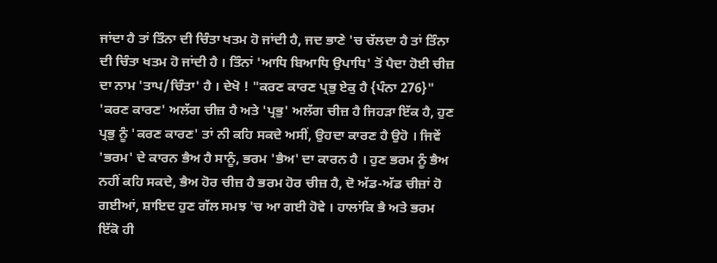ਜਾਂਦਾ ਹੈ ਤਾਂ ਤਿੰਨਾ ਦੀ ਚਿੰਤਾ ਖਤਮ ਹੋ ਜਾਂਦੀ ਹੈ, ਜਦ ਭਾਣੇ 'ਚ ਚੱਲਦਾ ਹੈ ਤਾਂ ਤਿੰਨਾ ਦੀ ਚਿੰਤਾ ਖਤਮ ਹੋ ਜਾਂਦੀ ਹੈ । ਤਿੰਨਾਂ 'ਆਧਿ ਬਿਆਧਿ ਉਪਾਧਿ' ਤੋਂ ਪੈਦਾ ਹੋਈ ਚੀਜ਼ ਦਾ ਨਾਮ 'ਤਾਪ/ਚਿੰਤਾ' ਹੈ । ਦੇਖੋ ! "ਕਰਣ ਕਾਰਣ ਪ੍ਰਭੁ ਏਕੁ ਹੈ {ਪੰਨਾ 276}" 'ਕਰਣ ਕਾਰਣ' ਅਲੱਗ ਚੀਜ਼ ਹੈ ਅਤੇ 'ਪ੍ਰਭੁ' ਅਲੱਗ ਚੀਜ਼ ਹੈ ਜਿਹੜਾ ਇੱਕ ਹੈ, ਹੁਣ ਪ੍ਰਭੁ ਨੂੰ 'ਕਰਣ ਕਾਰਣ' ਤਾਂ ਨੀ ਕਹਿ ਸਕਦੇ ਅਸੀਂ, ਉਹਦਾ ਕਾਰਣ ਹੈ ਉਹੋ । ਜਿਵੇਂ 'ਭਰਮ' ਦੇ ਕਾਰਨ ਭੈਅ ਹੈ ਸਾਨੂੰ, ਭਰਮ 'ਭੈਅ' ਦਾ ਕਾਰਨ ਹੈ । ਹੁਣ ਭਰਮ ਨੂੰ ਭੈਅ ਨਹੀਂ ਕਹਿ ਸਕਦੇ, ਭੈਅ ਹੋਰ ਚੀਜ਼ ਹੈ ਭਰਮ ਹੋਰ ਚੀਜ਼ ਹੈ, ਦੋ ਅੱਡ-ਅੱਡ ਚੀਜ਼ਾਂ ਹੋ ਗਈਆਂ, ਸ਼ਾਇਦ ਹੁਣ ਗੱਲ ਸਮਝ 'ਚ ਆ ਗਈ ਹੋਵੇ । ਹਾਲਾਂਕਿ ਭੈ ਅਤੇ ਭਰਮ ਇੱਕੋ ਹੀ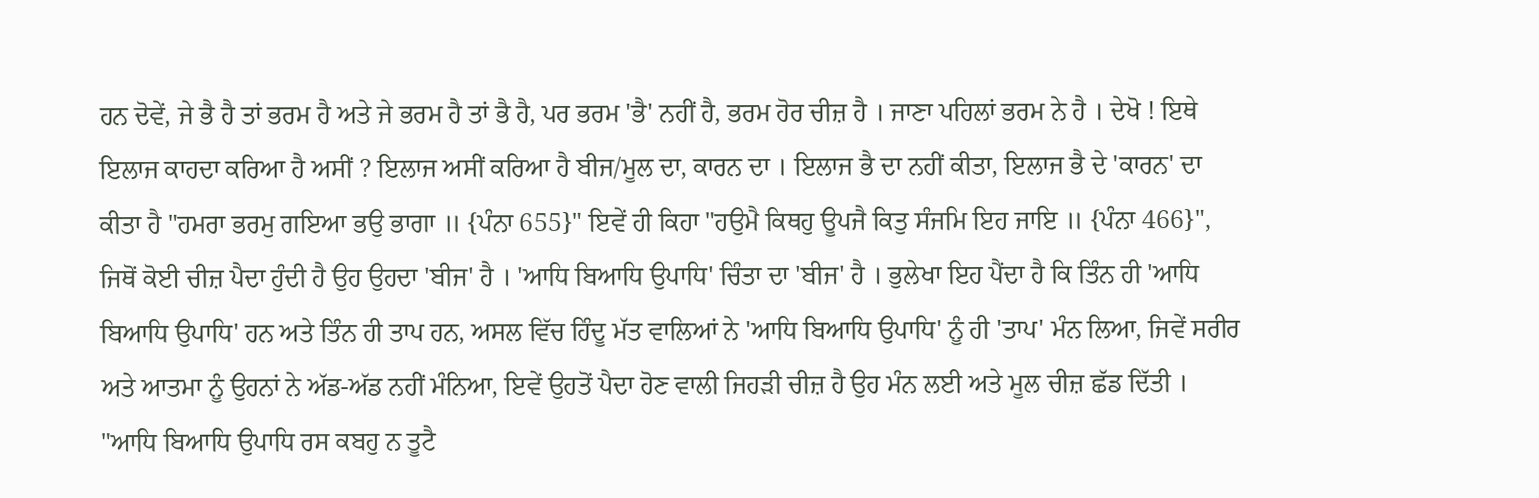ਹਨ ਦੋਵੇਂ, ਜੇ ਭੈ ਹੈ ਤਾਂ ਭਰਮ ਹੈ ਅਤੇ ਜੇ ਭਰਮ ਹੈ ਤਾਂ ਭੈ ਹੈ, ਪਰ ਭਰਮ 'ਭੈ' ਨਹੀਂ ਹੈ, ਭਰਮ ਹੋਰ ਚੀਜ਼ ਹੈ । ਜਾਣਾ ਪਹਿਲਾਂ ਭਰਮ ਨੇ ਹੈ । ਦੇਖੋ ! ਇਥੇ ਇਲਾਜ ਕਾਹਦਾ ਕਰਿਆ ਹੈ ਅਸੀਂ ? ਇਲਾਜ ਅਸੀਂ ਕਰਿਆ ਹੈ ਬੀਜ/ਮੂਲ ਦਾ, ਕਾਰਨ ਦਾ । ਇਲਾਜ ਭੈ ਦਾ ਨਹੀਂ ਕੀਤਾ, ਇਲਾਜ ਭੈ ਦੇ 'ਕਾਰਨ' ਦਾ ਕੀਤਾ ਹੈ "ਹਮਰਾ ਭਰਮੁ ਗਇਆ ਭਉ ਭਾਗਾ ॥ {ਪੰਨਾ 655}" ਇਵੇਂ ਹੀ ਕਿਹਾ "ਹਉਮੈ ਕਿਥਹੁ ਊਪਜੈ ਕਿਤੁ ਸੰਜਮਿ ਇਹ ਜਾਇ ॥ {ਪੰਨਾ 466}", ਜਿਥੋਂ ਕੋਈ ਚੀਜ਼ ਪੈਦਾ ਹੁੰਦੀ ਹੈ ਉਹ ਉਹਦਾ 'ਬੀਜ' ਹੈ । 'ਆਧਿ ਬਿਆਧਿ ਉਪਾਧਿ' ਚਿੰਤਾ ਦਾ 'ਬੀਜ' ਹੈ । ਭੁਲੇਖਾ ਇਹ ਪੈਂਦਾ ਹੈ ਕਿ ਤਿੰਨ ਹੀ 'ਆਧਿ ਬਿਆਧਿ ਉਪਾਧਿ' ਹਨ ਅਤੇ ਤਿੰਨ ਹੀ ਤਾਪ ਹਨ, ਅਸਲ ਵਿੱਚ ਹਿੰਦੂ ਮੱਤ ਵਾਲਿਆਂ ਨੇ 'ਆਧਿ ਬਿਆਧਿ ਉਪਾਧਿ' ਨੂੰ ਹੀ 'ਤਾਪ' ਮੰਨ ਲਿਆ, ਜਿਵੇਂ ਸਰੀਰ ਅਤੇ ਆਤਮਾ ਨੂੰ ਉਹਨਾਂ ਨੇ ਅੱਡ-ਅੱਡ ਨਹੀਂ ਮੰਨਿਆ, ਇਵੇਂ ਉਹਤੋਂ ਪੈਦਾ ਹੋਣ ਵਾਲੀ ਜਿਹੜੀ ਚੀਜ਼ ਹੈ ਉਹ ਮੰਨ ਲਈ ਅਤੇ ਮੂਲ ਚੀਜ਼ ਛੱਡ ਦਿੱਤੀ ।
"ਆਧਿ ਬਿਆਧਿ ਉਪਾਧਿ ਰਸ ਕਬਹੁ ਨ ਤੂਟੈ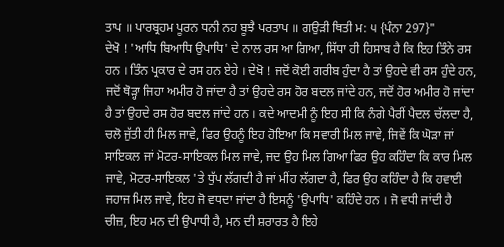ਤਾਪ ॥ ਪਾਰਬ੍ਰਹਮ ਪੂਰਨ ਧਨੀ ਨਹ ਬੂਝੈ ਪਰਤਾਪ ॥ ਗਉੜੀ ਥਿਤੀ ਮ: ੫ {ਪੰਨਾ 297}"
ਦੇਖੋ ! 'ਆਧਿ ਬਿਆਧਿ ਉਪਾਧਿ' ਦੇ ਨਾਲ ਰਸ ਆ ਗਿਆ, ਸਿੱਧਾ ਹੀ ਹਿਸਾਬ ਹੈ ਕਿ ਇਹ ਤਿੰਨੇ ਰਸ ਹਨ । ਤਿੰਨ ਪ੍ਰਕਾਰ ਦੇ ਰਸ ਹਨ ਏਹੇ । ਦੇਖੋ ! ਜਦੋਂ ਕੋਈ ਗਰੀਬ ਹੁੰਦਾ ਹੈ ਤਾਂ ਉਹਦੇ ਵੀ ਰਸ ਹੁੰਦੇ ਹਨ, ਜਦੋਂ ਥੋੜ੍ਹਾ ਜਿਹਾ ਅਮੀਰ ਹੋ ਜਾਂਦਾ ਹੈ ਤਾਂ ਉਹਦੇ ਰਸ ਹੋਰ ਬਦਲ ਜਾਂਦੇ ਹਨ, ਜਦੋਂ ਹੋਰ ਅਮੀਰ ਹੋ ਜਾਂਦਾ ਹੈ ਤਾਂ ਉਹਦੇ ਰਸ ਹੋਰ ਬਦਲ ਜਾਂਦੇ ਹਨ । ਕਦੇ ਆਦਮੀ ਨੂੰ ਇਹ ਸੀ ਕਿ ਨੰਗੇ ਪੈਰੀਂ ਪੈਦਲ ਚੱਲਦਾ ਹੈ, ਚਲੋ ਜੁੱਤੀ ਹੀ ਮਿਲ ਜਾਵੇ, ਫਿਰ ਉਹਨੂੰ ਇਹ ਹੋਇਆ ਕਿ ਸਵਾਰੀ ਮਿਲ ਜਾਵੇ, ਜਿਵੇਂ ਕਿ ਘੋੜਾ ਜਾਂ ਸਾਇਕਲ ਜਾਂ ਮੋਟਰ-ਸਾਇਕਲ ਮਿਲ ਜਾਵੇ, ਜਦ ਉਹ ਮਿਲ ਗਿਆ ਫਿਰ ਉਹ ਕਹਿੰਦਾ ਕਿ ਕਾਰ ਮਿਲ ਜਾਵੇ, ਮੋਟਰ-ਸਾਇਕਲ 'ਤੇ ਧੁੱਪ ਲੱਗਦੀ ਹੈ ਜਾਂ ਮੀਂਹ ਲੱਗਦਾ ਹੈ, ਫਿਰ ਉਹ ਕਹਿੰਦਾ ਹੈ ਕਿ ਹਵਾਈ ਜਹਾਜ ਮਿਲ ਜਾਵੇ, ਇਹ ਜੋ ਵਧਦਾ ਜਾਂਦਾ ਹੈ ਇਸਨੂੰ 'ਉਪਾਧਿ' ਕਹਿੰਦੇ ਹਨ । ਜੋ ਵਧੀ ਜਾਂਦੀ ਹੈ ਚੀਜ਼, ਇਹ ਮਨ ਦੀ ਉਪਾਧੀ ਹੈ, ਮਨ ਦੀ ਸ਼ਰਾਰਤ ਹੈ ਇਹੇ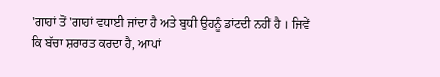'ਗਾਹਾਂ ਤੋਂ 'ਗਾਹਾਂ ਵਧਾਈ ਜਾਂਦਾ ਹੈ ਅਤੇ ਬੁਧੀ ਉਹਨੂੰ ਡਾਂਟਦੀ ਨਹੀਂ ਹੈ । ਜਿਵੇਂ ਕਿ ਬੱਚਾ ਸ਼ਰਾਰਤ ਕਰਦਾ ਹੈ, ਆਪਾਂ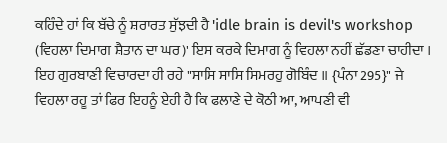ਕਹਿੰਦੇ ਹਾਂ ਕਿ ਬੱਚੇ ਨੂੰ ਸ਼ਰਾਰਤ ਸੁੱਝਦੀ ਹੈ 'idle brain is devil's workshop (ਵਿਹਲਾ ਦਿਮਾਗ ਸ਼ੈਤਾਨ ਦਾ ਘਰ)' ਇਸ ਕਰਕੇ ਦਿਮਾਗ ਨੂੰ ਵਿਹਲਾ ਨਹੀਂ ਛੱਡਣਾ ਚਾਹੀਦਾ । ਇਹ ਗੁਰਬਾਣੀ ਵਿਚਾਰਦਾ ਹੀ ਰਹੇ "ਸਾਸਿ ਸਾਸਿ ਸਿਮਰਹੁ ਗੋਬਿੰਦ ॥ {ਪੰਨਾ 295}" ਜੇ ਵਿਹਲਾ ਰਹੂ ਤਾਂ ਫਿਰ ਇਹਨੂੰ ਏਹੀ ਹੈ ਕਿ ਫਲਾਣੇ ਦੇ ਕੋਠੀ ਆ, ਆਪਣੀ ਵੀ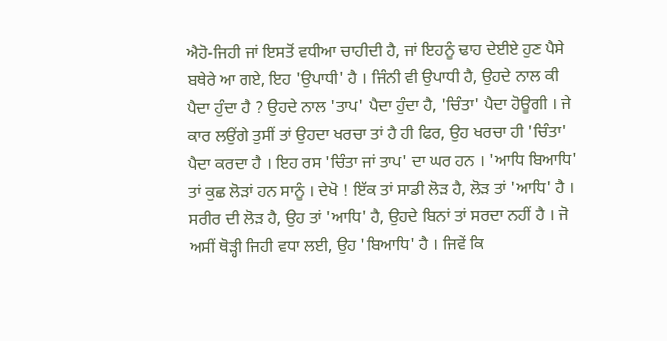ਐਹੋ-ਜਿਹੀ ਜਾਂ ਇਸਤੋਂ ਵਧੀਆ ਚਾਹੀਦੀ ਹੈ, ਜਾਂ ਇਹਨੂੰ ਢਾਹ ਦੇਈਏ ਹੁਣ ਪੈਸੇ ਬਥੇਰੇ ਆ ਗਏ, ਇਹ 'ਉਪਾਧੀ' ਹੈ । ਜਿੰਨੀ ਵੀ ਉਪਾਧੀ ਹੈ, ਉਹਦੇ ਨਾਲ ਕੀ ਪੈਦਾ ਹੁੰਦਾ ਹੈ ? ਉਹਦੇ ਨਾਲ 'ਤਾਪ' ਪੈਦਾ ਹੁੰਦਾ ਹੈ, 'ਚਿੰਤਾ' ਪੈਦਾ ਹੋਊਗੀ । ਜੇ ਕਾਰ ਲਉਂਗੇ ਤੁਸੀਂ ਤਾਂ ਉਹਦਾ ਖਰਚਾ ਤਾਂ ਹੈ ਹੀ ਫਿਰ, ਉਹ ਖਰਚਾ ਹੀ 'ਚਿੰਤਾ' ਪੈਦਾ ਕਰਦਾ ਹੈ । ਇਹ ਰਸ 'ਚਿੰਤਾ ਜਾਂ ਤਾਪ' ਦਾ ਘਰ ਹਨ । 'ਆਧਿ ਬਿਆਧਿ' ਤਾਂ ਕੁਛ ਲੋੜਾਂ ਹਨ ਸਾਨੂੰ । ਦੇਖੋ ! ਇੱਕ ਤਾਂ ਸਾਡੀ ਲੋੜ ਹੈ, ਲੋੜ ਤਾਂ 'ਆਧਿ' ਹੈ । ਸਰੀਰ ਦੀ ਲੋੜ ਹੈ, ਉਹ ਤਾਂ 'ਆਧਿ' ਹੈ, ਉਹਦੇ ਬਿਨਾਂ ਤਾਂ ਸਰਦਾ ਨਹੀਂ ਹੈ । ਜੋ ਅਸੀਂ ਥੋੜ੍ਹੀ ਜਿਹੀ ਵਧਾ ਲਈ, ਉਹ 'ਬਿਆਧਿ' ਹੈ । ਜਿਵੇਂ ਕਿ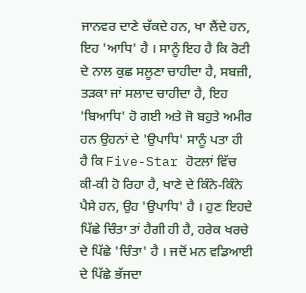ਜਾਨਵਰ ਦਾਣੇ ਚੱਕਦੇ ਹਨ, ਖਾ ਲੈਂਦੇ ਹਨ, ਇਹ 'ਆਧਿ' ਹੈ । ਸਾਨੂੰ ਇਹ ਹੈ ਕਿ ਰੋਟੀ ਦੇ ਨਾਲ ਕੁਛ ਸਲੂਣਾ ਚਾਹੀਦਾ ਹੈ, ਸਬਜ਼ੀ, ਤੜਕਾ ਜਾਂ ਸਲਾਦ ਚਾਹੀਦਾ ਹੈ, ਇਹ 'ਬਿਆਧਿ' ਹੋ ਗਈ ਅਤੇ ਜੋ ਬਹੁਤੇ ਅਮੀਰ ਹਨ ਉਹਨਾਂ ਦੇ 'ਉਪਾਧਿ' ਸਾਨੂੰ ਪਤਾ ਹੀ ਹੈ ਕਿ Five-Star ਹੋਟਲਾਂ ਵਿੱਚ ਕੀ-ਕੀ ਹੋ ਰਿਹਾ ਹੈ, ਖਾਣੇ ਦੇ ਕਿੰਨੇ-ਕਿੰਨੇ ਪੈਸੇ ਹਨ, ਉਹ 'ਉਪਾਧਿ' ਹੈ । ਹੁਣ ਇਹਦੇ ਪਿੱਛੇ ਚਿੰਤਾ ਤਾਂ ਹੈਗੀ ਹੀ ਹੈ, ਹਰੇਕ ਖਰਚੇ ਦੇ ਪਿੱਛੇ 'ਚਿੰਤਾ' ਹੈ । ਜਦੋਂ ਮਨ ਵਡਿਆਈ ਦੇ ਪਿੱਛੇ ਭੱਜਦਾ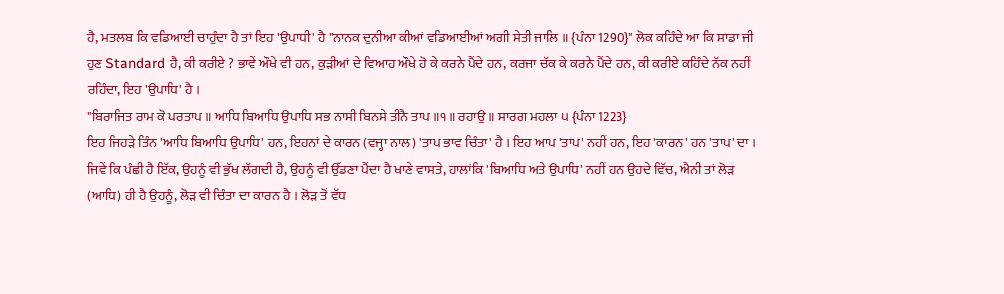ਹੈ, ਮਤਲਬ ਕਿ ਵਡਿਆਈ ਚਾਹੁੰਦਾ ਹੈ ਤਾਂ ਇਹ 'ਉਪਾਧੀ' ਹੈ "ਨਾਨਕ ਦੁਨੀਆ ਕੀਆਂ ਵਡਿਆਈਆਂ ਅਗੀ ਸੇਤੀ ਜਾਲਿ ॥ {ਪੰਨਾ 1290}" ਲੋਕ ਕਹਿੰਦੇ ਆ ਕਿ ਸਾਡਾ ਜੀ ਹੁਣ Standard ਹੈ, ਕੀ ਕਰੀਏ ? ਭਾਵੇਂ ਔਖੇ ਵੀ ਹਨ, ਕੁੜੀਆਂ ਦੇ ਵਿਆਹ ਔਖੇ ਹੋ ਕੇ ਕਰਨੇ ਪੈਂਦੇ ਹਨ, ਕਰਜਾ ਚੱਕ ਕੇ ਕਰਨੇ ਪੈਂਦੇ ਹਨ, ਕੀ ਕਰੀਏ ਕਹਿੰਦੇ ਨੱਕ ਨਹੀਂ ਰਹਿੰਦਾ, ਇਹ 'ਉਪਾਧਿ' ਹੈ ।
"ਬਿਰਾਜਿਤ ਰਾਮ ਕੋ ਪਰਤਾਪ ॥ ਆਧਿ ਬਿਆਧਿ ਉਪਾਧਿ ਸਭ ਨਾਸੀ ਬਿਨਸੇ ਤੀਨੈ ਤਾਪ ॥੧॥ ਰਹਾਉ ॥ ਸਾਰਗ ਮਹਲਾ ੫ {ਪੰਨਾ 1223}
ਇਹ ਜਿਹੜੇ ਤਿੰਨ 'ਆਧਿ ਬਿਆਧਿ ਉਪਾਧਿ' ਹਨ, ਇਹਨਾਂ ਦੇ ਕਾਰਨ (ਵਜ੍ਹਾ ਨਾਲ) 'ਤਾਪ ਭਾਵ ਚਿੰਤਾ' ਹੈ । ਇਹ ਆਪ 'ਤਾਪ' ਨਹੀਂ ਹਨ, ਇਹ 'ਕਾਰਨ' ਹਨ 'ਤਾਪ' ਦਾ । ਜਿਵੇਂ ਕਿ ਪੰਛੀ ਹੈ ਇੱਕ, ਉਹਨੂੰ ਵੀ ਭੁੱਖ ਲੱਗਦੀ ਹੈ, ਉਹਨੂੰ ਵੀ ਉੱਡਣਾ ਪੈਂਦਾ ਹੈ ਖਾਣੇ ਵਾਸਤੇ, ਹਾਲਾਂਕਿ 'ਬਿਆਧਿ ਅਤੇ ਉਪਾਧਿ' ਨਹੀਂ ਹਨ ਉਹਦੇ ਵਿੱਚ, ਐਨੀ ਤਾਂ ਲੋੜ (ਆਧਿ) ਹੀ ਹੈ ਉਹਨੂੰ, ਲੋੜ ਵੀ ਚਿੰਤਾ ਦਾ ਕਾਰਨ ਹੈ । ਲੋੜ ਤੋਂ ਵੱਧ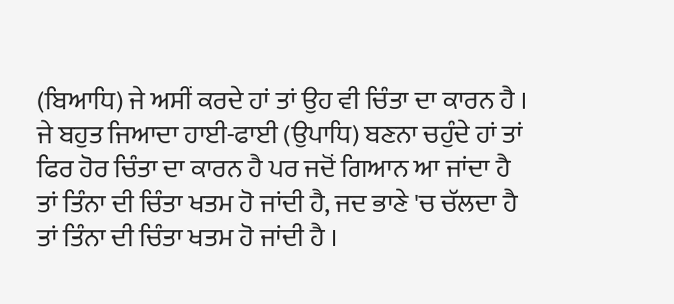(ਬਿਆਧਿ) ਜੇ ਅਸੀਂ ਕਰਦੇ ਹਾਂ ਤਾਂ ਉਹ ਵੀ ਚਿੰਤਾ ਦਾ ਕਾਰਨ ਹੈ । ਜੇ ਬਹੁਤ ਜਿਆਦਾ ਹਾਈ-ਫਾਈ (ਉਪਾਧਿ) ਬਣਨਾ ਚਹੁੰਦੇ ਹਾਂ ਤਾਂ ਫਿਰ ਹੋਰ ਚਿੰਤਾ ਦਾ ਕਾਰਨ ਹੈ ਪਰ ਜਦੋਂ ਗਿਆਨ ਆ ਜਾਂਦਾ ਹੈ ਤਾਂ ਤਿੰਨਾ ਦੀ ਚਿੰਤਾ ਖਤਮ ਹੋ ਜਾਂਦੀ ਹੈ, ਜਦ ਭਾਣੇ 'ਚ ਚੱਲਦਾ ਹੈ ਤਾਂ ਤਿੰਨਾ ਦੀ ਚਿੰਤਾ ਖਤਮ ਹੋ ਜਾਂਦੀ ਹੈ ।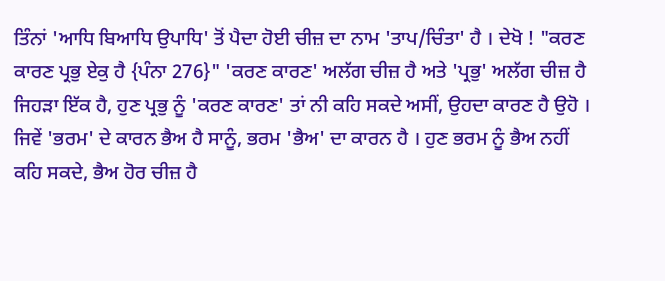ਤਿੰਨਾਂ 'ਆਧਿ ਬਿਆਧਿ ਉਪਾਧਿ' ਤੋਂ ਪੈਦਾ ਹੋਈ ਚੀਜ਼ ਦਾ ਨਾਮ 'ਤਾਪ/ਚਿੰਤਾ' ਹੈ । ਦੇਖੋ ! "ਕਰਣ ਕਾਰਣ ਪ੍ਰਭੁ ਏਕੁ ਹੈ {ਪੰਨਾ 276}" 'ਕਰਣ ਕਾਰਣ' ਅਲੱਗ ਚੀਜ਼ ਹੈ ਅਤੇ 'ਪ੍ਰਭੁ' ਅਲੱਗ ਚੀਜ਼ ਹੈ ਜਿਹੜਾ ਇੱਕ ਹੈ, ਹੁਣ ਪ੍ਰਭੁ ਨੂੰ 'ਕਰਣ ਕਾਰਣ' ਤਾਂ ਨੀ ਕਹਿ ਸਕਦੇ ਅਸੀਂ, ਉਹਦਾ ਕਾਰਣ ਹੈ ਉਹੋ । ਜਿਵੇਂ 'ਭਰਮ' ਦੇ ਕਾਰਨ ਭੈਅ ਹੈ ਸਾਨੂੰ, ਭਰਮ 'ਭੈਅ' ਦਾ ਕਾਰਨ ਹੈ । ਹੁਣ ਭਰਮ ਨੂੰ ਭੈਅ ਨਹੀਂ ਕਹਿ ਸਕਦੇ, ਭੈਅ ਹੋਰ ਚੀਜ਼ ਹੈ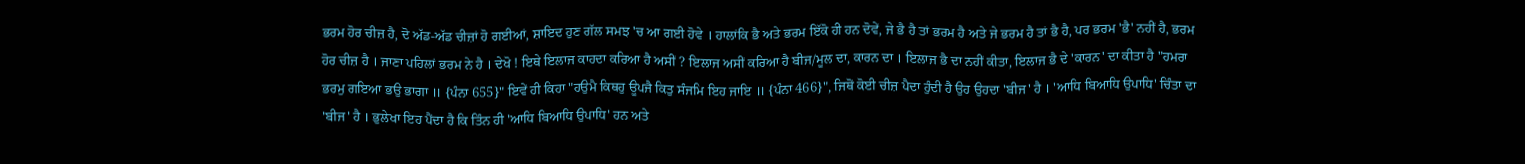ਭਰਮ ਹੋਰ ਚੀਜ਼ ਹੈ, ਦੋ ਅੱਡ-ਅੱਡ ਚੀਜ਼ਾਂ ਹੋ ਗਈਆਂ, ਸ਼ਾਇਦ ਹੁਣ ਗੱਲ ਸਮਝ 'ਚ ਆ ਗਈ ਹੋਵੇ । ਹਾਲਾਂਕਿ ਭੈ ਅਤੇ ਭਰਮ ਇੱਕੋ ਹੀ ਹਨ ਦੋਵੇਂ, ਜੇ ਭੈ ਹੈ ਤਾਂ ਭਰਮ ਹੈ ਅਤੇ ਜੇ ਭਰਮ ਹੈ ਤਾਂ ਭੈ ਹੈ, ਪਰ ਭਰਮ 'ਭੈ' ਨਹੀਂ ਹੈ, ਭਰਮ ਹੋਰ ਚੀਜ਼ ਹੈ । ਜਾਣਾ ਪਹਿਲਾਂ ਭਰਮ ਨੇ ਹੈ । ਦੇਖੋ ! ਇਥੇ ਇਲਾਜ ਕਾਹਦਾ ਕਰਿਆ ਹੈ ਅਸੀਂ ? ਇਲਾਜ ਅਸੀਂ ਕਰਿਆ ਹੈ ਬੀਜ/ਮੂਲ ਦਾ, ਕਾਰਨ ਦਾ । ਇਲਾਜ ਭੈ ਦਾ ਨਹੀਂ ਕੀਤਾ, ਇਲਾਜ ਭੈ ਦੇ 'ਕਾਰਨ' ਦਾ ਕੀਤਾ ਹੈ "ਹਮਰਾ ਭਰਮੁ ਗਇਆ ਭਉ ਭਾਗਾ ॥ {ਪੰਨਾ 655}" ਇਵੇਂ ਹੀ ਕਿਹਾ "ਹਉਮੈ ਕਿਥਹੁ ਊਪਜੈ ਕਿਤੁ ਸੰਜਮਿ ਇਹ ਜਾਇ ॥ {ਪੰਨਾ 466}", ਜਿਥੋਂ ਕੋਈ ਚੀਜ਼ ਪੈਦਾ ਹੁੰਦੀ ਹੈ ਉਹ ਉਹਦਾ 'ਬੀਜ' ਹੈ । 'ਆਧਿ ਬਿਆਧਿ ਉਪਾਧਿ' ਚਿੰਤਾ ਦਾ 'ਬੀਜ' ਹੈ । ਭੁਲੇਖਾ ਇਹ ਪੈਂਦਾ ਹੈ ਕਿ ਤਿੰਨ ਹੀ 'ਆਧਿ ਬਿਆਧਿ ਉਪਾਧਿ' ਹਨ ਅਤੇ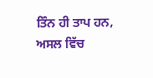ਤਿੰਨ ਹੀ ਤਾਪ ਹਨ, ਅਸਲ ਵਿੱਚ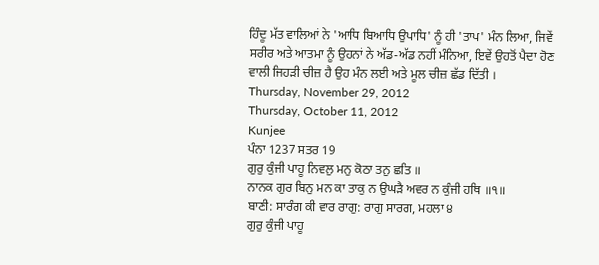ਹਿੰਦੂ ਮੱਤ ਵਾਲਿਆਂ ਨੇ 'ਆਧਿ ਬਿਆਧਿ ਉਪਾਧਿ' ਨੂੰ ਹੀ 'ਤਾਪ' ਮੰਨ ਲਿਆ, ਜਿਵੇਂ ਸਰੀਰ ਅਤੇ ਆਤਮਾ ਨੂੰ ਉਹਨਾਂ ਨੇ ਅੱਡ-ਅੱਡ ਨਹੀਂ ਮੰਨਿਆ, ਇਵੇਂ ਉਹਤੋਂ ਪੈਦਾ ਹੋਣ ਵਾਲੀ ਜਿਹੜੀ ਚੀਜ਼ ਹੈ ਉਹ ਮੰਨ ਲਈ ਅਤੇ ਮੂਲ ਚੀਜ਼ ਛੱਡ ਦਿੱਤੀ ।
Thursday, November 29, 2012
Thursday, October 11, 2012
Kunjee
ਪੰਨਾ 1237 ਸਤਰ 19
ਗੁਰੁ ਕੁੰਜੀ ਪਾਹੂ ਨਿਵਲੁ ਮਨੁ ਕੋਠਾ ਤਨੁ ਛਤਿ ॥
ਨਾਨਕ ਗੁਰ ਬਿਨੁ ਮਨ ਕਾ ਤਾਕੁ ਨ ਉਘੜੈ ਅਵਰ ਨ ਕੁੰਜੀ ਹਥਿ ॥੧॥
ਬਾਣੀ: ਸਾਰੰਗ ਕੀ ਵਾਰ ਰਾਗੁ: ਰਾਗੁ ਸਾਰਗ, ਮਹਲਾ ੪
ਗੁਰੁ ਕੁੰਜੀ ਪਾਹੂ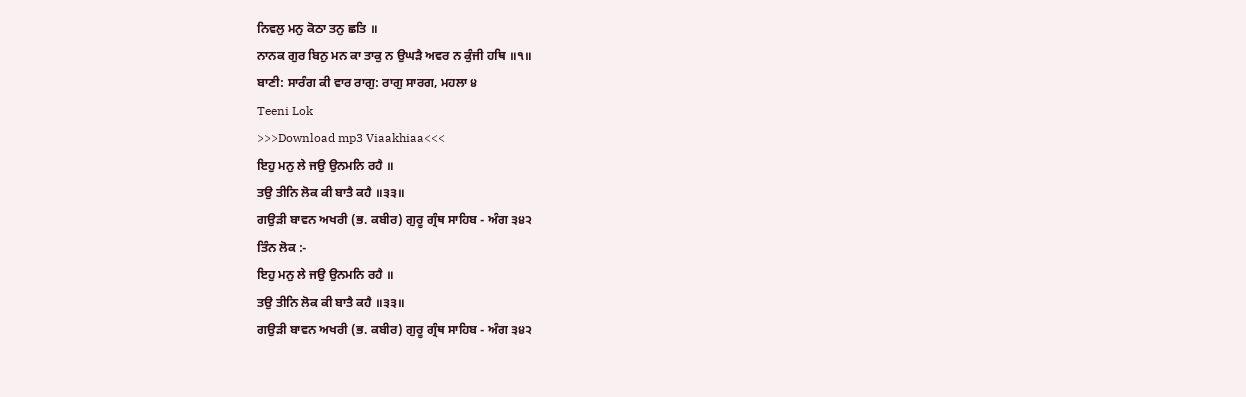ਨਿਵਲੁ ਮਨੁ ਕੋਠਾ ਤਨੁ ਛਤਿ ॥
ਨਾਨਕ ਗੁਰ ਬਿਨੁ ਮਨ ਕਾ ਤਾਕੁ ਨ ਉਘੜੈ ਅਵਰ ਨ ਕੁੰਜੀ ਹਥਿ ॥੧॥
ਬਾਣੀ: ਸਾਰੰਗ ਕੀ ਵਾਰ ਰਾਗੁ: ਰਾਗੁ ਸਾਰਗ, ਮਹਲਾ ੪
Teeni Lok
>>>Download mp3 Viaakhiaa<<<
ਇਹੁ ਮਨੁ ਲੇ ਜਉ ਉਨਮਨਿ ਰਹੈ ॥
ਤਉ ਤੀਨਿ ਲੋਕ ਕੀ ਬਾਤੈ ਕਹੈ ॥੩੩॥
ਗਉੜੀ ਬਾਵਨ ਅਖਰੀ (ਭ. ਕਬੀਰ) ਗੁਰੂ ਗ੍ਰੰਥ ਸਾਹਿਬ - ਅੰਗ ੩੪੨
ਤਿੰਨ ਲੋਕ :-
ਇਹੁ ਮਨੁ ਲੇ ਜਉ ਉਨਮਨਿ ਰਹੈ ॥
ਤਉ ਤੀਨਿ ਲੋਕ ਕੀ ਬਾਤੈ ਕਹੈ ॥੩੩॥
ਗਉੜੀ ਬਾਵਨ ਅਖਰੀ (ਭ. ਕਬੀਰ) ਗੁਰੂ ਗ੍ਰੰਥ ਸਾਹਿਬ - ਅੰਗ ੩੪੨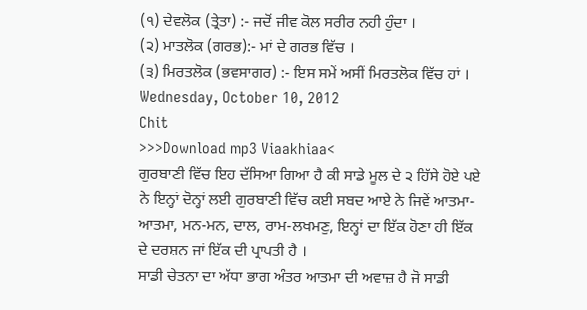(੧) ਦੇਵਲੋਕ (ਤ੍ਰੇਤਾ) :- ਜਦੋਂ ਜੀਵ ਕੋਲ ਸਰੀਰ ਨਹੀ ਹੁੰਦਾ ।
(੨) ਮਾਤਲੋਕ (ਗਰਭ):- ਮਾਂ ਦੇ ਗਰਭ ਵਿੱਚ ।
(੩) ਮਿਰਤਲੋਕ (ਭਵਸਾਗਰ) :- ਇਸ ਸਮੇਂ ਅਸੀਂ ਮਿਰਤਲੋਕ ਵਿੱਚ ਹਾਂ ।
Wednesday, October 10, 2012
Chit
>>>Download mp3 Viaakhiaa<
ਗੁਰਬਾਣੀ ਵਿੱਚ ਇਹ ਦੱਸਿਆ ਗਿਆ ਹੈ ਕੀ ਸਾਡੇ ਮੂਲ ਦੇ ੨ ਹਿੱਸੇ ਹੋਏ ਪਏ ਨੇ ਇਨ੍ਹਾਂ ਦੋਨ੍ਹਾਂ ਲਈ ਗੁਰਬਾਣੀ ਵਿੱਚ ਕਈ ਸਬਦ ਆਏ ਨੇ ਜਿਵੇਂ ਆਤਮਾ-ਆਤਮਾ, ਮਨ-ਮਨ, ਦਾਲ, ਰਾਮ-ਲਖਮਣੁ, ਇਨ੍ਹਾਂ ਦਾ ਇੱਕ ਹੋਣਾ ਹੀ ਇੱਕ ਦੇ ਦਰਸ਼ਨ ਜਾਂ ਇੱਕ ਦੀ ਪ੍ਰਾਪਤੀ ਹੈ ।
ਸਾਡੀ ਚੇਤਨਾ ਦਾ ਅੱਧਾ ਭਾਗ ਅੰਤਰ ਆਤਮਾ ਦੀ ਅਵਾਜ਼ ਹੈ ਜੋ ਸਾਡੀ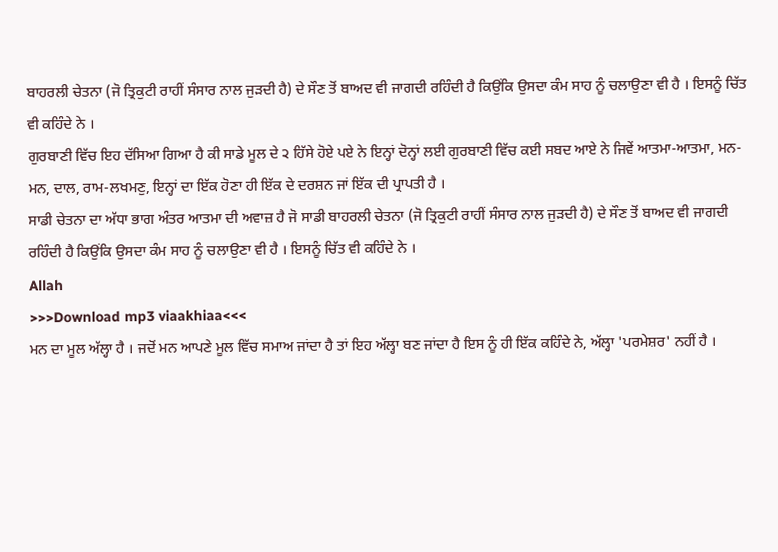ਬਾਹਰਲੀ ਚੇਤਨਾ (ਜੋ ਤ੍ਰਿਕੁਟੀ ਰਾਹੀਂ ਸੰਸਾਰ ਨਾਲ ਜੁੜਦੀ ਹੈ) ਦੇ ਸੌਣ ਤੋਂ ਬਾਅਦ ਵੀ ਜਾਗਦੀ ਰਹਿੰਦੀ ਹੈ ਕਿਉਂਕਿ ਉਸਦਾ ਕੰਮ ਸਾਹ ਨੂੰ ਚਲਾਉਣਾ ਵੀ ਹੈ । ਇਸਨੂੰ ਚਿੱਤ ਵੀ ਕਹਿੰਦੇ ਨੇ ।
ਗੁਰਬਾਣੀ ਵਿੱਚ ਇਹ ਦੱਸਿਆ ਗਿਆ ਹੈ ਕੀ ਸਾਡੇ ਮੂਲ ਦੇ ੨ ਹਿੱਸੇ ਹੋਏ ਪਏ ਨੇ ਇਨ੍ਹਾਂ ਦੋਨ੍ਹਾਂ ਲਈ ਗੁਰਬਾਣੀ ਵਿੱਚ ਕਈ ਸਬਦ ਆਏ ਨੇ ਜਿਵੇਂ ਆਤਮਾ-ਆਤਮਾ, ਮਨ-ਮਨ, ਦਾਲ, ਰਾਮ-ਲਖਮਣੁ, ਇਨ੍ਹਾਂ ਦਾ ਇੱਕ ਹੋਣਾ ਹੀ ਇੱਕ ਦੇ ਦਰਸ਼ਨ ਜਾਂ ਇੱਕ ਦੀ ਪ੍ਰਾਪਤੀ ਹੈ ।
ਸਾਡੀ ਚੇਤਨਾ ਦਾ ਅੱਧਾ ਭਾਗ ਅੰਤਰ ਆਤਮਾ ਦੀ ਅਵਾਜ਼ ਹੈ ਜੋ ਸਾਡੀ ਬਾਹਰਲੀ ਚੇਤਨਾ (ਜੋ ਤ੍ਰਿਕੁਟੀ ਰਾਹੀਂ ਸੰਸਾਰ ਨਾਲ ਜੁੜਦੀ ਹੈ) ਦੇ ਸੌਣ ਤੋਂ ਬਾਅਦ ਵੀ ਜਾਗਦੀ ਰਹਿੰਦੀ ਹੈ ਕਿਉਂਕਿ ਉਸਦਾ ਕੰਮ ਸਾਹ ਨੂੰ ਚਲਾਉਣਾ ਵੀ ਹੈ । ਇਸਨੂੰ ਚਿੱਤ ਵੀ ਕਹਿੰਦੇ ਨੇ ।
Allah
>>>Download mp3 viaakhiaa<<<
ਮਨ ਦਾ ਮੂਲ ਅੱਲ੍ਹਾ ਹੈ । ਜਦੋਂ ਮਨ ਆਪਣੇ ਮੂਲ ਵਿੱਚ ਸਮਾਅ ਜਾਂਦਾ ਹੈ ਤਾਂ ਇਹ ਅੱਲ੍ਹਾ ਬਣ ਜਾਂਦਾ ਹੈ ਇਸ ਨੂੰ ਹੀ ਇੱਕ ਕਹਿੰਦੇ ਨੇ, ਅੱਲ੍ਹਾ 'ਪਰਮੇਸ਼ਰ' ਨਹੀਂ ਹੈ ।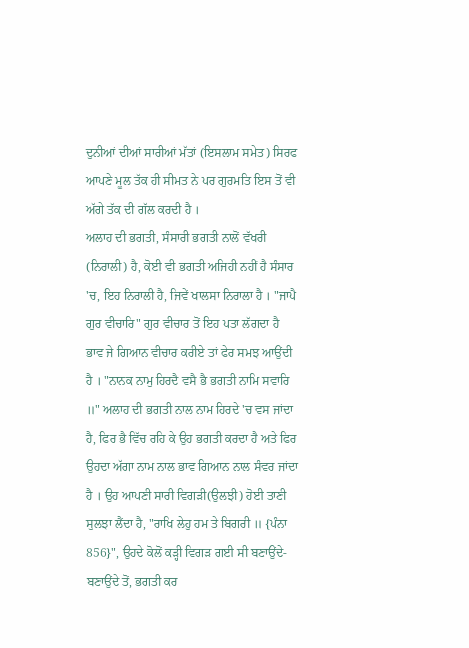ਦੁਨੀਆਂ ਦੀਆਂ ਸਾਰੀਆਂ ਮੱਤਾਂ (ਇਸਲਾਮ ਸਮੇਤ) ਸਿਰਫ ਆਪਣੇ ਮੂਲ ਤੱਕ ਹੀ ਸੀਮਤ ਨੇ ਪਰ ਗੁਰਮਤਿ ਇਸ ਤੋਂ ਵੀ ਅੱਗੇ ਤੱਕ ਦੀ ਗੱਲ ਕਰਦੀ ਹੈ ।
ਅਲਾਹ ਦੀ ਭਗਤੀ, ਸੰਸਾਰੀ ਭਗਤੀ ਨਾਲੋਂ ਵੱਖਰੀ (ਨਿਰਾਲੀ) ਹੈ, ਕੋਈ ਵੀ ਭਗਤੀ ਅਜਿਹੀ ਨਹੀਂ ਹੈ ਸੰਸਾਰ 'ਚ, ਇਹ ਨਿਰਾਲੀ ਹੈ, ਜਿਵੇਂ ਖਾਲਸਾ ਨਿਰਾਲਾ ਹੈ । "ਜਾਪੈ ਗੁਰ ਵੀਚਾਰਿ" ਗੁਰ ਵੀਚਾਰ ਤੋਂ ਇਹ ਪਤਾ ਲੱਗਦਾ ਹੈ ਭਾਵ ਜੇ ਗਿਆਨ ਵੀਚਾਰ ਕਰੀਏ ਤਾਂ ਫੇਰ ਸਮਝ ਆਉਂਦੀ ਹੈ । "ਨਾਨਕ ਨਾਮੁ ਹਿਰਦੈ ਵਸੈ ਭੈ ਭਗਤੀ ਨਾਮਿ ਸਵਾਰਿ ॥" ਅਲਾਹ ਦੀ ਭਗਤੀ ਨਾਲ ਨਾਮ ਹਿਰਦੇ 'ਚ ਵਸ ਜਾਂਦਾ ਹੈ, ਫਿਰ ਭੈ ਵਿੱਚ ਰਹਿ ਕੇ ਉਹ ਭਗਤੀ ਕਰਦਾ ਹੈ ਅਤੇ ਫਿਰ ਉਹਦਾ ਅੱਗਾ ਨਾਮ ਨਾਲ ਭਾਵ ਗਿਆਨ ਨਾਲ ਸੰਵਰ ਜਾਂਦਾ ਹੈ । ਉਹ ਆਪਣੀ ਸਾਰੀ ਵਿਗੜੀ(ਉਲਝੀ) ਹੋਈ ਤਾਣੀ ਸੁਲਝਾ ਲੈਂਦਾ ਹੈ, "ਰਾਖਿ ਲੇਹੁ ਹਮ ਤੇ ਬਿਗਰੀ ॥ {ਪੰਨਾ 856}", ਉਹਦੇ ਕੋਲੋਂ ਕੜ੍ਹੀ ਵਿਗੜ ਗਈ ਸੀ ਬਣਾਉਂਦੇ-ਬਣਾਉਂਦੇ ਤੋਂ, ਭਗਤੀ ਕਰ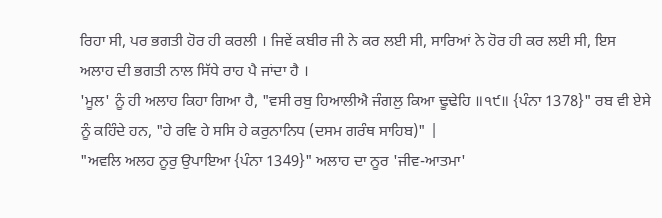ਰਿਹਾ ਸੀ, ਪਰ ਭਗਤੀ ਹੋਰ ਹੀ ਕਰਲੀ । ਜਿਵੇਂ ਕਬੀਰ ਜੀ ਨੇ ਕਰ ਲਈ ਸੀ, ਸਾਰਿਆਂ ਨੇ ਹੋਰ ਹੀ ਕਰ ਲਈ ਸੀ, ਇਸ ਅਲਾਹ ਦੀ ਭਗਤੀ ਨਾਲ ਸਿੱਧੇ ਰਾਹ ਪੈ ਜਾਂਦਾ ਹੈ ।
'ਮੂਲ' ਨੂੰ ਹੀ ਅਲਾਹ ਕਿਹਾ ਗਿਆ ਹੈ, "ਵਸੀ ਰਬੁ ਹਿਆਲੀਐ ਜੰਗਲੁ ਕਿਆ ਢੂਢੇਹਿ ॥੧੯॥ {ਪੰਨਾ 1378}" ਰਬ ਵੀ ਏਸੇ ਨੂੰ ਕਹਿੰਦੇ ਹਨ, "ਹੇ ਰਵਿ ਹੇ ਸਸਿ ਹੇ ਕਰੁਨਾਨਿਧ (ਦਸਮ ਗਰੰਥ ਸਾਹਿਬ)" |
"ਅਵਲਿ ਅਲਹ ਨੂਰੁ ਉਪਾਇਆ {ਪੰਨਾ 1349}" ਅਲਾਹ ਦਾ ਨੂਰ 'ਜੀਵ-ਆਤਮਾ'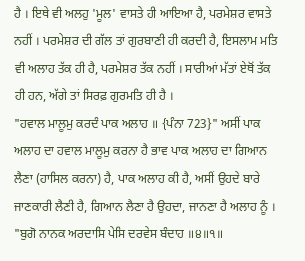ਹੈ । ਇਥੇ ਵੀ ਅਲਹੁ 'ਮੂਲ' ਵਾਸਤੇ ਹੀ ਆਇਆ ਹੈ, ਪਰਮੇਸ਼ਰ ਵਾਸਤੇ ਨਹੀਂ । ਪਰਮੇਸ਼ਰ ਦੀ ਗੱਲ ਤਾਂ ਗੁਰਬਾਣੀ ਹੀ ਕਰਦੀ ਹੈ, ਇਸਲਾਮ ਮਤਿ ਵੀ ਅਲਾਹ ਤੱਕ ਹੀ ਹੈ, ਪਰਮੇਸ਼ਰ ਤੱਕ ਨਹੀਂ । ਸਾਰੀਆਂ ਮੱਤਾਂ ਏਥੋਂ ਤੱਕ ਹੀ ਹਨ, ਅੱਗੇ ਤਾਂ ਸਿਰਫ਼ ਗੁਰਮਤਿ ਹੀ ਹੈ ।
"ਹਵਾਲ ਮਾਲੂਮੁ ਕਰਦੰ ਪਾਕ ਅਲਾਹ ॥ {ਪੰਨਾ 723}" ਅਸੀਂ ਪਾਕ ਅਲਾਹ ਦਾ ਹਵਾਲ ਮਾਲੂਮੁ ਕਰਨਾ ਹੈ ਭਾਵ ਪਾਕ ਅਲਾਹ ਦਾ ਗਿਆਨ ਲੈਣਾ (ਹਾਸਿਲ ਕਰਨਾ) ਹੈ, ਪਾਕ ਅਲਾਹ ਕੀ ਹੈ, ਅਸੀਂ ਉਹਦੇ ਬਾਰੇ ਜਾਣਕਾਰੀ ਲੈਣੀ ਹੈ, ਗਿਆਨ ਲੈਣਾ ਹੈ ਉਹਦਾ, ਜਾਨਣਾ ਹੈ ਅਲਾਹ ਨੂੰ । "ਬੁਗੋ ਨਾਨਕ ਅਰਦਾਸਿ ਪੇਸਿ ਦਰਵੇਸ ਬੰਦਾਹ ॥੪॥੧॥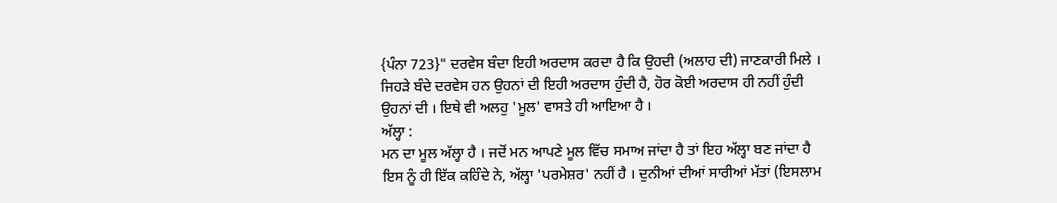{ਪੰਨਾ 723}" ਦਰਵੇਸ ਬੰਦਾ ਇਹੀ ਅਰਦਾਸ ਕਰਦਾ ਹੈ ਕਿ ਉਹਦੀ (ਅਲਾਹ ਦੀ) ਜਾਣਕਾਰੀ ਮਿਲੇ । ਜਿਹੜੇ ਬੰਦੇ ਦਰਵੇਸ ਹਨ ਉਹਨਾਂ ਦੀ ਇਹੀ ਅਰਦਾਸ ਹੁੰਦੀ ਹੈ, ਹੋਰ ਕੋਈ ਅਰਦਾਸ ਹੀ ਨਹੀਂ ਹੁੰਦੀ ਉਹਨਾਂ ਦੀ । ਇਥੇ ਵੀ ਅਲਹੁ 'ਮੂਲ' ਵਾਸਤੇ ਹੀ ਆਇਆ ਹੈ ।
ਅੱਲ੍ਹਾ :
ਮਨ ਦਾ ਮੂਲ ਅੱਲ੍ਹਾ ਹੈ । ਜਦੋਂ ਮਨ ਆਪਣੇ ਮੂਲ ਵਿੱਚ ਸਮਾਅ ਜਾਂਦਾ ਹੈ ਤਾਂ ਇਹ ਅੱਲ੍ਹਾ ਬਣ ਜਾਂਦਾ ਹੈ ਇਸ ਨੂੰ ਹੀ ਇੱਕ ਕਹਿੰਦੇ ਨੇ, ਅੱਲ੍ਹਾ 'ਪਰਮੇਸ਼ਰ' ਨਹੀਂ ਹੈ । ਦੁਨੀਆਂ ਦੀਆਂ ਸਾਰੀਆਂ ਮੱਤਾਂ (ਇਸਲਾਮ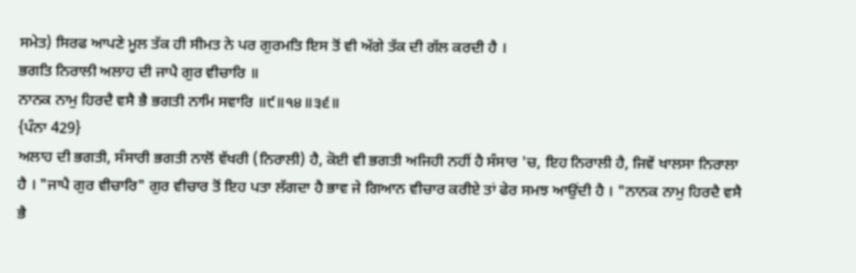ਸਮੇਤ) ਸਿਰਫ ਆਪਣੇ ਮੂਲ ਤੱਕ ਹੀ ਸੀਮਤ ਨੇ ਪਰ ਗੁਰਮਤਿ ਇਸ ਤੋਂ ਵੀ ਅੱਗੇ ਤੱਕ ਦੀ ਗੱਲ ਕਰਦੀ ਹੈ ।
ਭਗਤਿ ਨਿਰਾਲੀ ਅਲਾਹ ਦੀ ਜਾਪੈ ਗੁਰ ਵੀਚਾਰਿ ॥
ਨਾਨਕ ਨਾਮੁ ਹਿਰਦੈ ਵਸੈ ਭੈ ਭਗਤੀ ਨਾਮਿ ਸਵਾਰਿ ॥੯॥੧੪॥੩੬॥
{ਪੰਨਾ 429}
ਅਲਾਹ ਦੀ ਭਗਤੀ, ਸੰਸਾਰੀ ਭਗਤੀ ਨਾਲੋਂ ਵੱਖਰੀ (ਨਿਰਾਲੀ) ਹੈ, ਕੋਈ ਵੀ ਭਗਤੀ ਅਜਿਹੀ ਨਹੀਂ ਹੈ ਸੰਸਾਰ 'ਚ, ਇਹ ਨਿਰਾਲੀ ਹੈ, ਜਿਵੇਂ ਖਾਲਸਾ ਨਿਰਾਲਾ ਹੈ । "ਜਾਪੈ ਗੁਰ ਵੀਚਾਰਿ" ਗੁਰ ਵੀਚਾਰ ਤੋਂ ਇਹ ਪਤਾ ਲੱਗਦਾ ਹੈ ਭਾਵ ਜੇ ਗਿਆਨ ਵੀਚਾਰ ਕਰੀਏ ਤਾਂ ਫੇਰ ਸਮਝ ਆਉਂਦੀ ਹੈ । "ਨਾਨਕ ਨਾਮੁ ਹਿਰਦੈ ਵਸੈ ਭੈ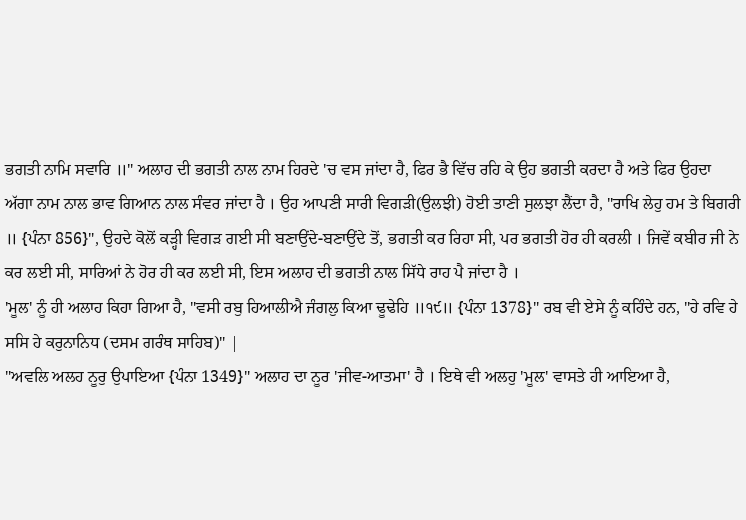ਭਗਤੀ ਨਾਮਿ ਸਵਾਰਿ ॥" ਅਲਾਹ ਦੀ ਭਗਤੀ ਨਾਲ ਨਾਮ ਹਿਰਦੇ 'ਚ ਵਸ ਜਾਂਦਾ ਹੈ, ਫਿਰ ਭੈ ਵਿੱਚ ਰਹਿ ਕੇ ਉਹ ਭਗਤੀ ਕਰਦਾ ਹੈ ਅਤੇ ਫਿਰ ਉਹਦਾ ਅੱਗਾ ਨਾਮ ਨਾਲ ਭਾਵ ਗਿਆਨ ਨਾਲ ਸੰਵਰ ਜਾਂਦਾ ਹੈ । ਉਹ ਆਪਣੀ ਸਾਰੀ ਵਿਗੜੀ(ਉਲਝੀ) ਹੋਈ ਤਾਣੀ ਸੁਲਝਾ ਲੈਂਦਾ ਹੈ, "ਰਾਖਿ ਲੇਹੁ ਹਮ ਤੇ ਬਿਗਰੀ ॥ {ਪੰਨਾ 856}", ਉਹਦੇ ਕੋਲੋਂ ਕੜ੍ਹੀ ਵਿਗੜ ਗਈ ਸੀ ਬਣਾਉਂਦੇ-ਬਣਾਉਂਦੇ ਤੋਂ, ਭਗਤੀ ਕਰ ਰਿਹਾ ਸੀ, ਪਰ ਭਗਤੀ ਹੋਰ ਹੀ ਕਰਲੀ । ਜਿਵੇਂ ਕਬੀਰ ਜੀ ਨੇ ਕਰ ਲਈ ਸੀ, ਸਾਰਿਆਂ ਨੇ ਹੋਰ ਹੀ ਕਰ ਲਈ ਸੀ, ਇਸ ਅਲਾਹ ਦੀ ਭਗਤੀ ਨਾਲ ਸਿੱਧੇ ਰਾਹ ਪੈ ਜਾਂਦਾ ਹੈ ।
'ਮੂਲ' ਨੂੰ ਹੀ ਅਲਾਹ ਕਿਹਾ ਗਿਆ ਹੈ, "ਵਸੀ ਰਬੁ ਹਿਆਲੀਐ ਜੰਗਲੁ ਕਿਆ ਢੂਢੇਹਿ ॥੧੯॥ {ਪੰਨਾ 1378}" ਰਬ ਵੀ ਏਸੇ ਨੂੰ ਕਹਿੰਦੇ ਹਨ, "ਹੇ ਰਵਿ ਹੇ ਸਸਿ ਹੇ ਕਰੁਨਾਨਿਧ (ਦਸਮ ਗਰੰਥ ਸਾਹਿਬ)" |
"ਅਵਲਿ ਅਲਹ ਨੂਰੁ ਉਪਾਇਆ {ਪੰਨਾ 1349}" ਅਲਾਹ ਦਾ ਨੂਰ 'ਜੀਵ-ਆਤਮਾ' ਹੈ । ਇਥੇ ਵੀ ਅਲਹੁ 'ਮੂਲ' ਵਾਸਤੇ ਹੀ ਆਇਆ ਹੈ,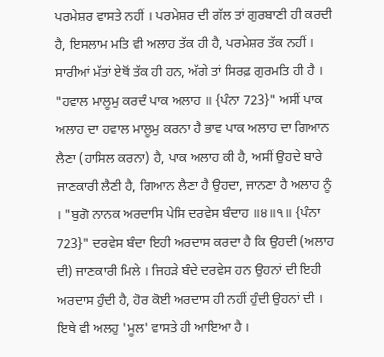ਪਰਮੇਸ਼ਰ ਵਾਸਤੇ ਨਹੀਂ । ਪਰਮੇਸ਼ਰ ਦੀ ਗੱਲ ਤਾਂ ਗੁਰਬਾਣੀ ਹੀ ਕਰਦੀ ਹੈ, ਇਸਲਾਮ ਮਤਿ ਵੀ ਅਲਾਹ ਤੱਕ ਹੀ ਹੈ, ਪਰਮੇਸ਼ਰ ਤੱਕ ਨਹੀਂ । ਸਾਰੀਆਂ ਮੱਤਾਂ ਏਥੋਂ ਤੱਕ ਹੀ ਹਨ, ਅੱਗੇ ਤਾਂ ਸਿਰਫ਼ ਗੁਰਮਤਿ ਹੀ ਹੈ ।
"ਹਵਾਲ ਮਾਲੂਮੁ ਕਰਦੰ ਪਾਕ ਅਲਾਹ ॥ {ਪੰਨਾ 723}" ਅਸੀਂ ਪਾਕ ਅਲਾਹ ਦਾ ਹਵਾਲ ਮਾਲੂਮੁ ਕਰਨਾ ਹੈ ਭਾਵ ਪਾਕ ਅਲਾਹ ਦਾ ਗਿਆਨ ਲੈਣਾ (ਹਾਸਿਲ ਕਰਨਾ) ਹੈ, ਪਾਕ ਅਲਾਹ ਕੀ ਹੈ, ਅਸੀਂ ਉਹਦੇ ਬਾਰੇ ਜਾਣਕਾਰੀ ਲੈਣੀ ਹੈ, ਗਿਆਨ ਲੈਣਾ ਹੈ ਉਹਦਾ, ਜਾਨਣਾ ਹੈ ਅਲਾਹ ਨੂੰ । "ਬੁਗੋ ਨਾਨਕ ਅਰਦਾਸਿ ਪੇਸਿ ਦਰਵੇਸ ਬੰਦਾਹ ॥੪॥੧॥ {ਪੰਨਾ 723}" ਦਰਵੇਸ ਬੰਦਾ ਇਹੀ ਅਰਦਾਸ ਕਰਦਾ ਹੈ ਕਿ ਉਹਦੀ (ਅਲਾਹ ਦੀ) ਜਾਣਕਾਰੀ ਮਿਲੇ । ਜਿਹੜੇ ਬੰਦੇ ਦਰਵੇਸ ਹਨ ਉਹਨਾਂ ਦੀ ਇਹੀ ਅਰਦਾਸ ਹੁੰਦੀ ਹੈ, ਹੋਰ ਕੋਈ ਅਰਦਾਸ ਹੀ ਨਹੀਂ ਹੁੰਦੀ ਉਹਨਾਂ ਦੀ । ਇਥੇ ਵੀ ਅਲਹੁ 'ਮੂਲ' ਵਾਸਤੇ ਹੀ ਆਇਆ ਹੈ ।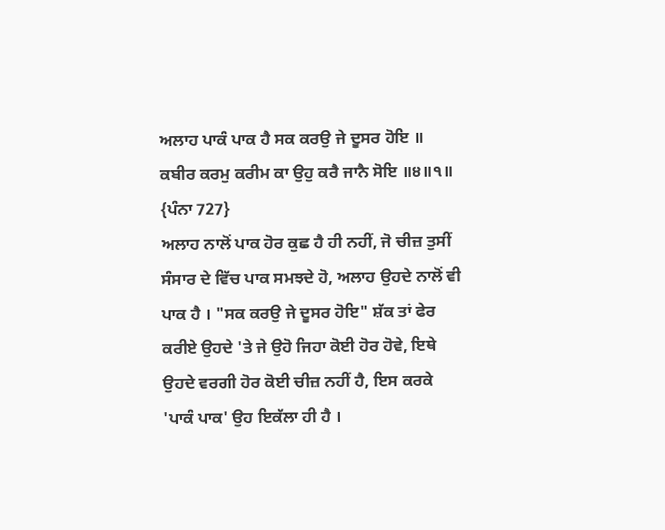ਅਲਾਹ ਪਾਕੰ ਪਾਕ ਹੈ ਸਕ ਕਰਉ ਜੇ ਦੂਸਰ ਹੋਇ ॥
ਕਬੀਰ ਕਰਮੁ ਕਰੀਮ ਕਾ ਉਹੁ ਕਰੈ ਜਾਨੈ ਸੋਇ ॥੪॥੧॥ {ਪੰਨਾ 727}
ਅਲਾਹ ਨਾਲੋਂ ਪਾਕ ਹੋਰ ਕੁਛ ਹੈ ਹੀ ਨਹੀਂ, ਜੋ ਚੀਜ਼ ਤੁਸੀਂ ਸੰਸਾਰ ਦੇ ਵਿੱਚ ਪਾਕ ਸਮਝਦੇ ਹੋ, ਅਲਾਹ ਉਹਦੇ ਨਾਲੋਂ ਵੀ ਪਾਕ ਹੈ । "ਸਕ ਕਰਉ ਜੇ ਦੂਸਰ ਹੋਇ" ਸ਼ੱਕ ਤਾਂ ਫੇਰ ਕਰੀਏ ਉਹਦੇ 'ਤੇ ਜੇ ਉਹੋ ਜਿਹਾ ਕੋਈ ਹੋਰ ਹੋਵੇ, ਇਥੇ ਉਹਦੇ ਵਰਗੀ ਹੋਰ ਕੋਈ ਚੀਜ਼ ਨਹੀਂ ਹੈ, ਇਸ ਕਰਕੇ 'ਪਾਕੰ ਪਾਕ' ਉਹ ਇਕੱਲਾ ਹੀ ਹੈ ।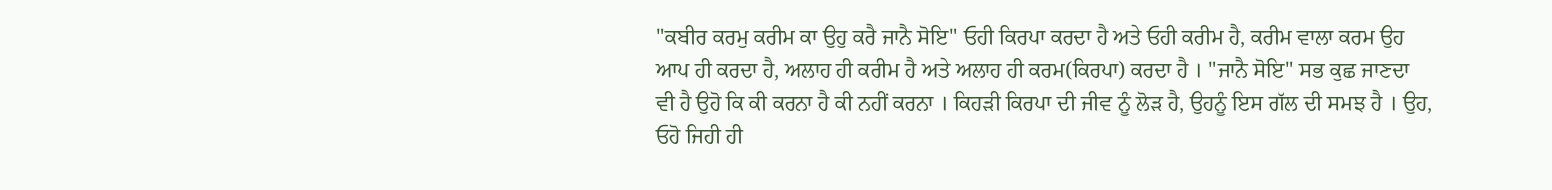"ਕਬੀਰ ਕਰਮੁ ਕਰੀਮ ਕਾ ਉਹੁ ਕਰੈ ਜਾਨੈ ਸੋਇ" ਓਹੀ ਕਿਰਪਾ ਕਰਦਾ ਹੈ ਅਤੇ ਓਹੀ ਕਰੀਮ ਹੈ, ਕਰੀਮ ਵਾਲਾ ਕਰਮ ਉਹ ਆਪ ਹੀ ਕਰਦਾ ਹੈ, ਅਲਾਹ ਹੀ ਕਰੀਮ ਹੈ ਅਤੇ ਅਲਾਹ ਹੀ ਕਰਮ(ਕਿਰਪਾ) ਕਰਦਾ ਹੈ । "ਜਾਨੈ ਸੋਇ" ਸਭ ਕੁਛ ਜਾਣਦਾ ਵੀ ਹੈ ਉਹੋ ਕਿ ਕੀ ਕਰਨਾ ਹੈ ਕੀ ਨਹੀਂ ਕਰਨਾ । ਕਿਹੜੀ ਕਿਰਪਾ ਦੀ ਜੀਵ ਨੂੰ ਲੋੜ ਹੈ, ਉਹਨੂੰ ਇਸ ਗੱਲ ਦੀ ਸਮਝ ਹੈ । ਉਹ, ਓਹੋ ਜਿਹੀ ਹੀ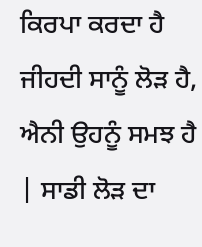ਕਿਰਪਾ ਕਰਦਾ ਹੈ ਜੀਹਦੀ ਸਾਨੂੰ ਲੋੜ ਹੈ, ਐਨੀ ਉਹਨੂੰ ਸਮਝ ਹੈ | ਸਾਡੀ ਲੋੜ ਦਾ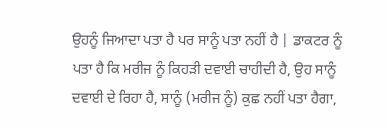ਉਹਨੂੰ ਜਿਆਦਾ ਪਤਾ ਹੈ ਪਰ ਸਾਨੂੰ ਪਤਾ ਨਹੀਂ ਹੈ | ਡਾਕਟਰ ਨੂੰ ਪਤਾ ਹੈ ਕਿ ਮਰੀਜ ਨੂੰ ਕਿਹੜੀ ਦਵਾਈ ਚਾਹੀਦੀ ਹੈ, ਉਹ ਸਾਨੂੰ ਦਵਾਈ ਦੇ ਰਿਹਾ ਹੈ, ਸਾਨੂੰ (ਮਰੀਜ ਨੂੰ) ਕੁਛ ਨਹੀਂ ਪਤਾ ਹੈਗਾ,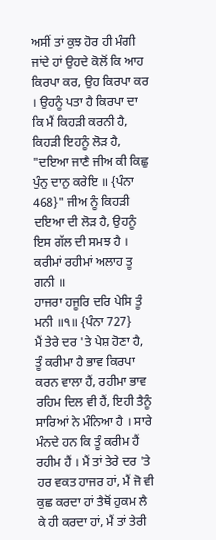ਅਸੀਂ ਤਾਂ ਕੁਝ ਹੋਰ ਹੀ ਮੰਗੀ ਜਾਂਦੇ ਹਾਂ ਉਹਦੇ ਕੋਲੋਂ ਕਿ ਆਹ ਕਿਰਪਾ ਕਰ, ਉਹ ਕਿਰਪਾ ਕਰ । ਉਹਨੂੰ ਪਤਾ ਹੈ ਕਿਰਪਾ ਦਾ ਕਿ ਮੈਂ ਕਿਹੜੀ ਕਰਨੀ ਹੈ, ਕਿਹੜੀ ਇਹਨੂੰ ਲੋੜ ਹੈ, "ਦਇਆ ਜਾਣੈ ਜੀਅ ਕੀ ਕਿਛੁ ਪੁੰਨੁ ਦਾਨੁ ਕਰੇਇ ॥ {ਪੰਨਾ 468}" ਜੀਅ ਨੂੰ ਕਿਹੜੀ ਦਇਆ ਦੀ ਲੋੜ ਹੈ, ਉਹਨੂੰ ਇਸ ਗੱਲ ਦੀ ਸਮਝ ਹੈ ।
ਕਰੀਮਾਂ ਰਹੀਮਾਂ ਅਲਾਹ ਤੂ ਗਨੀ ॥
ਹਾਜਰਾ ਹਜੂਰਿ ਦਰਿ ਪੇਸਿ ਤੂੰ ਮਨੀ ॥੧॥ {ਪੰਨਾ 727}
ਮੈਂ ਤੇਰੇ ਦਰ 'ਤੇ ਪੇਸ਼ ਹੋਣਾ ਹੈ, ਤੂੰ ਕਰੀਮਾ ਹੈ ਭਾਵ ਕਿਰਪਾ ਕਰਨ ਵਾਲਾ ਹੈਂ, ਰਹੀਮਾ ਭਾਵ ਰਹਿਮ ਦਿਲ ਵੀ ਹੈਂ, ਇਹੀ ਤੈਨੂੰ ਸਾਰਿਆਂ ਨੇ ਮੰਨਿਆ ਹੈ । ਸਾਰੇ ਮੰਨਦੇ ਹਨ ਕਿ ਤੂੰ ਕਰੀਮ ਹੈਂ ਰਹੀਮ ਹੈਂ । ਮੈਂ ਤਾਂ ਤੇਰੇ ਦਰ 'ਤੇ ਹਰ ਵਕਤ ਹਾਜਰ ਹਾਂ, ਮੈਂ ਜੋ ਵੀ ਕੁਛ ਕਰਦਾ ਹਾਂ ਤੈਥੋਂ ਹੁਕਮ ਲੈ ਕੇ ਹੀ ਕਰਦਾ ਹਾਂ, ਮੈਂ ਤਾਂ ਤੇਰੀ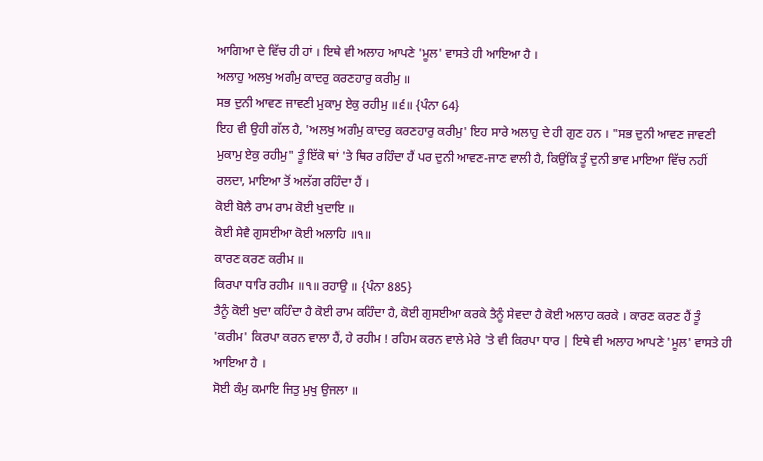ਆਗਿਆ ਦੇ ਵਿੱਚ ਹੀ ਹਾਂ । ਇਥੇ ਵੀ ਅਲਾਹ ਆਪਣੇ 'ਮੂਲ' ਵਾਸਤੇ ਹੀ ਆਇਆ ਹੈ ।
ਅਲਾਹੁ ਅਲਖੁ ਅਗੰਮੁ ਕਾਦਰੁ ਕਰਣਹਾਰੁ ਕਰੀਮੁ ॥
ਸਭ ਦੁਨੀ ਆਵਣ ਜਾਵਣੀ ਮੁਕਾਮੁ ਏਕੁ ਰਹੀਮੁ ॥੬॥ {ਪੰਨਾ 64}
ਇਹ ਵੀ ਉਹੀ ਗੱਲ ਹੈ, 'ਅਲਖੁ ਅਗੰਮੁ ਕਾਦਰੁ ਕਰਣਹਾਰੁ ਕਰੀਮੁ' ਇਹ ਸਾਰੇ ਅਲਾਹੁ ਦੇ ਹੀ ਗੁਣ ਹਨ । "ਸਭ ਦੁਨੀ ਆਵਣ ਜਾਵਣੀ ਮੁਕਾਮੁ ਏਕੁ ਰਹੀਮੁ" ਤੂੰ ਇੱਕੋ ਥਾਂ 'ਤੇ ਥਿਰ ਰਹਿੰਦਾ ਹੈਂ ਪਰ ਦੁਨੀ ਆਵਣ-ਜਾਣ ਵਾਲੀ ਹੈ, ਕਿਉਂਕਿ ਤੂੰ ਦੁਨੀ ਭਾਵ ਮਾਇਆ ਵਿੱਚ ਨਹੀਂ ਰਲਦਾ, ਮਾਇਆ ਤੋਂ ਅਲੱਗ ਰਹਿੰਦਾ ਹੈਂ ।
ਕੋਈ ਬੋਲੈ ਰਾਮ ਰਾਮ ਕੋਈ ਖੁਦਾਇ ॥
ਕੋਈ ਸੇਵੈ ਗੁਸਈਆ ਕੋਈ ਅਲਾਹਿ ॥੧॥
ਕਾਰਣ ਕਰਣ ਕਰੀਮ ॥
ਕਿਰਪਾ ਧਾਰਿ ਰਹੀਮ ॥੧॥ ਰਹਾਉ ॥ {ਪੰਨਾ 885}
ਤੈਨੂੰ ਕੋਈ ਖੁਦਾ ਕਹਿੰਦਾ ਹੈ ਕੋਈ ਰਾਮ ਕਹਿੰਦਾ ਹੈ, ਕੋਈ ਗੁਸਈਆ ਕਰਕੇ ਤੈਨੂੰ ਸੇਵਦਾ ਹੈ ਕੋਈ ਅਲਾਹ ਕਰਕੇ । ਕਾਰਣ ਕਰਣ ਹੈਂ ਤੂੰ 'ਕਰੀਮ' ਕਿਰਪਾ ਕਰਨ ਵਾਲਾ ਹੈਂ, ਹੇ ਰਹੀਮ ! ਰਹਿਮ ਕਰਨ ਵਾਲੇ ਮੇਰੇ 'ਤੇ ਵੀ ਕਿਰਪਾ ਧਾਰ | ਇਥੇ ਵੀ ਅਲਾਹ ਆਪਣੇ 'ਮੂਲ' ਵਾਸਤੇ ਹੀ ਆਇਆ ਹੈ ।
ਸੋਈ ਕੰਮੁ ਕਮਾਇ ਜਿਤੁ ਮੁਖੁ ਉਜਲਾ ॥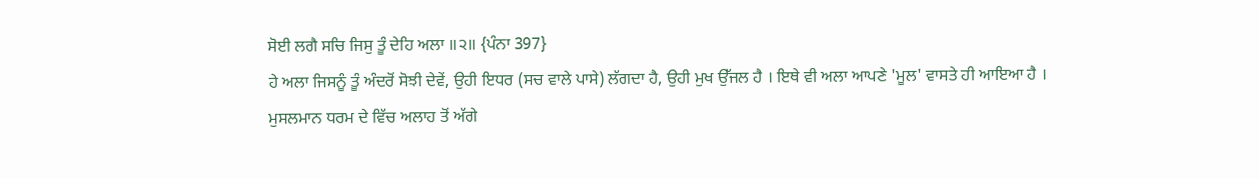ਸੋਈ ਲਗੈ ਸਚਿ ਜਿਸੁ ਤੂੰ ਦੇਹਿ ਅਲਾ ॥੨॥ {ਪੰਨਾ 397}
ਹੇ ਅਲਾ ਜਿਸਨੂੰ ਤੂੰ ਅੰਦਰੋਂ ਸੋਝੀ ਦੇਵੇਂ, ਉਹੀ ਇਧਰ (ਸਚ ਵਾਲੇ ਪਾਸੇ) ਲੱਗਦਾ ਹੈ, ਉਹੀ ਮੁਖ ਉੱਜਲ ਹੈ । ਇਥੇ ਵੀ ਅਲਾ ਆਪਣੇ 'ਮੂਲ' ਵਾਸਤੇ ਹੀ ਆਇਆ ਹੈ ।
ਮੁਸਲਮਾਨ ਧਰਮ ਦੇ ਵਿੱਚ ਅਲਾਹ ਤੋਂ ਅੱਗੇ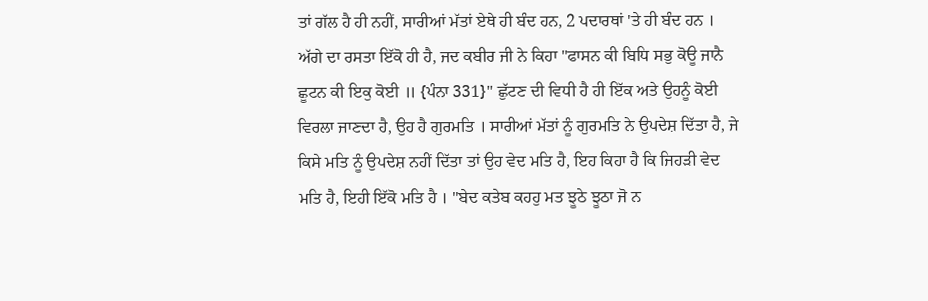ਤਾਂ ਗੱਲ ਹੈ ਹੀ ਨਹੀਂ, ਸਾਰੀਆਂ ਮੱਤਾਂ ਏਥੇ ਹੀ ਬੰਦ ਹਨ, 2 ਪਦਾਰਥਾਂ 'ਤੇ ਹੀ ਬੰਦ ਹਨ । ਅੱਗੇ ਦਾ ਰਸਤਾ ਇੱਕੋ ਹੀ ਹੈ, ਜਦ ਕਬੀਰ ਜੀ ਨੇ ਕਿਹਾ "ਫਾਸਨ ਕੀ ਬਿਧਿ ਸਭੁ ਕੋਊ ਜਾਨੈ ਛੂਟਨ ਕੀ ਇਕੁ ਕੋਈ ॥ {ਪੰਨਾ 331}" ਛੁੱਟਣ ਦੀ ਵਿਧੀ ਹੈ ਹੀ ਇੱਕ ਅਤੇ ਉਹਨੂੰ ਕੋਈ ਵਿਰਲਾ ਜਾਣਦਾ ਹੈ, ਉਹ ਹੈ ਗੁਰਮਤਿ । ਸਾਰੀਆਂ ਮੱਤਾਂ ਨੂੰ ਗੁਰਮਤਿ ਨੇ ਉਪਦੇਸ਼ ਦਿੱਤਾ ਹੈ, ਜੇ ਕਿਸੇ ਮਤਿ ਨੂੰ ਉਪਦੇਸ਼ ਨਹੀਂ ਦਿੱਤਾ ਤਾਂ ਉਹ ਵੇਦ ਮਤਿ ਹੈ, ਇਹ ਕਿਹਾ ਹੈ ਕਿ ਜਿਹੜੀ ਵੇਦ ਮਤਿ ਹੈ, ਇਹੀ ਇੱਕੋ ਮਤਿ ਹੈ । "ਬੇਦ ਕਤੇਬ ਕਹਹੁ ਮਤ ਝੂਠੇ ਝੂਠਾ ਜੋ ਨ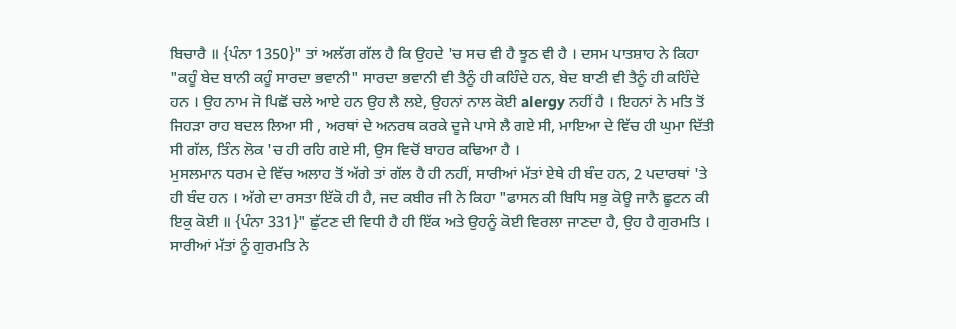ਬਿਚਾਰੈ ॥ {ਪੰਨਾ 1350}" ਤਾਂ ਅਲੱਗ ਗੱਲ ਹੈ ਕਿ ਉਹਦੇ 'ਚ ਸਚ ਵੀ ਹੈ ਝੂਠ ਵੀ ਹੈ । ਦਸਮ ਪਾਤਸ਼ਾਹ ਨੇ ਕਿਹਾ "ਕਹੂੰ ਬੇਦ ਬਾਨੀ ਕਹੂੰ ਸਾਰਦਾ ਭਵਾਨੀ" ਸਾਰਦਾ ਭਵਾਨੀ ਵੀ ਤੈਨੂੰ ਹੀ ਕਹਿੰਦੇ ਹਨ, ਬੇਦ ਬਾਣੀ ਵੀ ਤੈਨੂੰ ਹੀ ਕਹਿੰਦੇ ਹਨ । ਉਹ ਨਾਮ ਜੋ ਪਿਛੋਂ ਚਲੇ ਆਏ ਹਨ ਉਹ ਲੈ ਲਏ, ਉਹਨਾਂ ਨਾਲ ਕੋਈ alergy ਨਹੀਂ ਹੈ । ਇਹਨਾਂ ਨੇ ਮਤਿ ਤੋਂ ਜਿਹੜਾ ਰਾਹ ਬਦਲ ਲਿਆ ਸੀ , ਅਰਥਾਂ ਦੇ ਅਨਰਥ ਕਰਕੇ ਦੂਜੇ ਪਾਸੇ ਲੈ ਗਏ ਸੀ, ਮਾਇਆ ਦੇ ਵਿੱਚ ਹੀ ਘੁਮਾ ਦਿੱਤੀ ਸੀ ਗੱਲ, ਤਿੰਨ ਲੋਕ 'ਚ ਹੀ ਰਹਿ ਗਏ ਸੀ, ਉਸ ਵਿਚੋਂ ਬਾਹਰ ਕਢਿਆ ਹੈ ।
ਮੁਸਲਮਾਨ ਧਰਮ ਦੇ ਵਿੱਚ ਅਲਾਹ ਤੋਂ ਅੱਗੇ ਤਾਂ ਗੱਲ ਹੈ ਹੀ ਨਹੀਂ, ਸਾਰੀਆਂ ਮੱਤਾਂ ਏਥੇ ਹੀ ਬੰਦ ਹਨ, 2 ਪਦਾਰਥਾਂ 'ਤੇ ਹੀ ਬੰਦ ਹਨ । ਅੱਗੇ ਦਾ ਰਸਤਾ ਇੱਕੋ ਹੀ ਹੈ, ਜਦ ਕਬੀਰ ਜੀ ਨੇ ਕਿਹਾ "ਫਾਸਨ ਕੀ ਬਿਧਿ ਸਭੁ ਕੋਊ ਜਾਨੈ ਛੂਟਨ ਕੀ ਇਕੁ ਕੋਈ ॥ {ਪੰਨਾ 331}" ਛੁੱਟਣ ਦੀ ਵਿਧੀ ਹੈ ਹੀ ਇੱਕ ਅਤੇ ਉਹਨੂੰ ਕੋਈ ਵਿਰਲਾ ਜਾਣਦਾ ਹੈ, ਉਹ ਹੈ ਗੁਰਮਤਿ । ਸਾਰੀਆਂ ਮੱਤਾਂ ਨੂੰ ਗੁਰਮਤਿ ਨੇ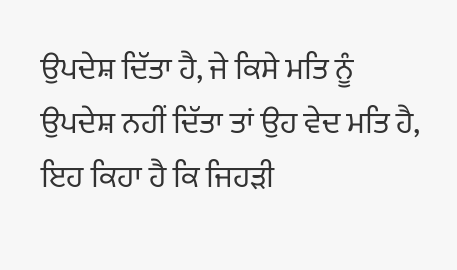ਉਪਦੇਸ਼ ਦਿੱਤਾ ਹੈ, ਜੇ ਕਿਸੇ ਮਤਿ ਨੂੰ ਉਪਦੇਸ਼ ਨਹੀਂ ਦਿੱਤਾ ਤਾਂ ਉਹ ਵੇਦ ਮਤਿ ਹੈ, ਇਹ ਕਿਹਾ ਹੈ ਕਿ ਜਿਹੜੀ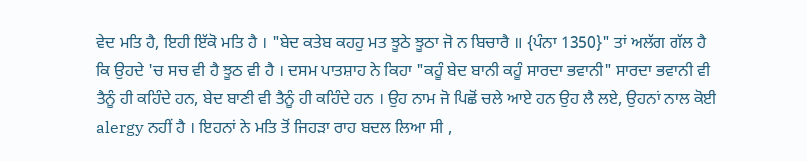ਵੇਦ ਮਤਿ ਹੈ, ਇਹੀ ਇੱਕੋ ਮਤਿ ਹੈ । "ਬੇਦ ਕਤੇਬ ਕਹਹੁ ਮਤ ਝੂਠੇ ਝੂਠਾ ਜੋ ਨ ਬਿਚਾਰੈ ॥ {ਪੰਨਾ 1350}" ਤਾਂ ਅਲੱਗ ਗੱਲ ਹੈ ਕਿ ਉਹਦੇ 'ਚ ਸਚ ਵੀ ਹੈ ਝੂਠ ਵੀ ਹੈ । ਦਸਮ ਪਾਤਸ਼ਾਹ ਨੇ ਕਿਹਾ "ਕਹੂੰ ਬੇਦ ਬਾਨੀ ਕਹੂੰ ਸਾਰਦਾ ਭਵਾਨੀ" ਸਾਰਦਾ ਭਵਾਨੀ ਵੀ ਤੈਨੂੰ ਹੀ ਕਹਿੰਦੇ ਹਨ, ਬੇਦ ਬਾਣੀ ਵੀ ਤੈਨੂੰ ਹੀ ਕਹਿੰਦੇ ਹਨ । ਉਹ ਨਾਮ ਜੋ ਪਿਛੋਂ ਚਲੇ ਆਏ ਹਨ ਉਹ ਲੈ ਲਏ, ਉਹਨਾਂ ਨਾਲ ਕੋਈ alergy ਨਹੀਂ ਹੈ । ਇਹਨਾਂ ਨੇ ਮਤਿ ਤੋਂ ਜਿਹੜਾ ਰਾਹ ਬਦਲ ਲਿਆ ਸੀ ,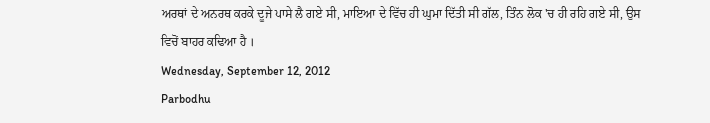ਅਰਥਾਂ ਦੇ ਅਨਰਥ ਕਰਕੇ ਦੂਜੇ ਪਾਸੇ ਲੈ ਗਏ ਸੀ, ਮਾਇਆ ਦੇ ਵਿੱਚ ਹੀ ਘੁਮਾ ਦਿੱਤੀ ਸੀ ਗੱਲ, ਤਿੰਨ ਲੋਕ 'ਚ ਹੀ ਰਹਿ ਗਏ ਸੀ, ਉਸ ਵਿਚੋਂ ਬਾਹਰ ਕਢਿਆ ਹੈ ।
Wednesday, September 12, 2012
Parbodhu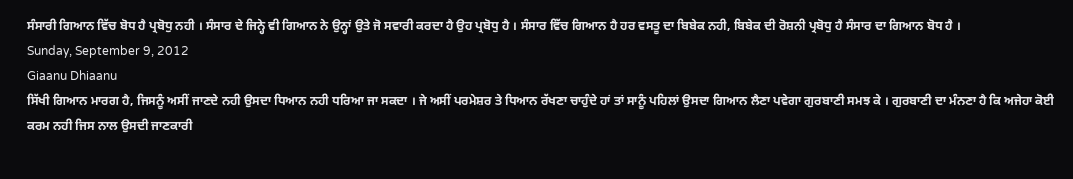ਸੰਸਾਰੀ ਗਿਆਨ ਵਿੱਚ ਬੋਧ ਹੈ ਪ੍ਰਬੋਧੁ ਨਹੀ । ਸੰਸਾਰ ਦੇ ਜਿਨ੍ਹੇ ਵੀ ਗਿਆਨ ਨੇ ਉਨ੍ਹਾਂ ਉਤੇ ਜੋ ਸਵਾਰੀ ਕਰਦਾ ਹੈ ਉਹ ਪ੍ਰਬੋਧੁ ਹੈ । ਸੰਸਾਰ ਵਿੱਚ ਗਿਆਨ ਹੈ ਹਰ ਵਸਤੂ ਦਾ ਬਿਬੇਕ ਨਹੀ, ਬਿਬੇਕ ਦੀ ਰੋਸ਼ਨੀ ਪ੍ਰਬੋਧੁ ਹੈ ਸੰਸਾਰ ਦਾ ਗਿਆਨ ਬੋਧ ਹੈ ।
Sunday, September 9, 2012
Giaanu Dhiaanu
ਸਿੱਖੀ ਗਿਆਨ ਮਾਰਗ ਹੈ, ਜਿਸਨੂੰ ਅਸੀਂ ਜਾਣਦੇ ਨਹੀ ਉਸਦਾ ਧਿਆਨ ਨਹੀ ਧਰਿਆ ਜਾ ਸਕਦਾ । ਜੇ ਅਸੀਂ ਪਰਮੇਸ਼ਰ ਤੇ ਧਿਆਨ ਰੱਖਣਾ ਚਾਹੁੰਦੇ ਹਾਂ ਤਾਂ ਸਾਨੂੰ ਪਹਿਲਾਂ ਉਸਦਾ ਗਿਆਨ ਲੈਣਾ ਪਵੇਗਾ ਗੁਰਬਾਣੀ ਸਮਝ ਕੇ । ਗੁਰਬਾਣੀ ਦਾ ਮੰਨਣਾ ਹੈ ਕਿ ਅਜੇਹਾ ਕੋਈ ਕਰਮ ਨਹੀ ਜਿਸ ਨਾਲ ਉਸਦੀ ਜਾਣਕਾਰੀ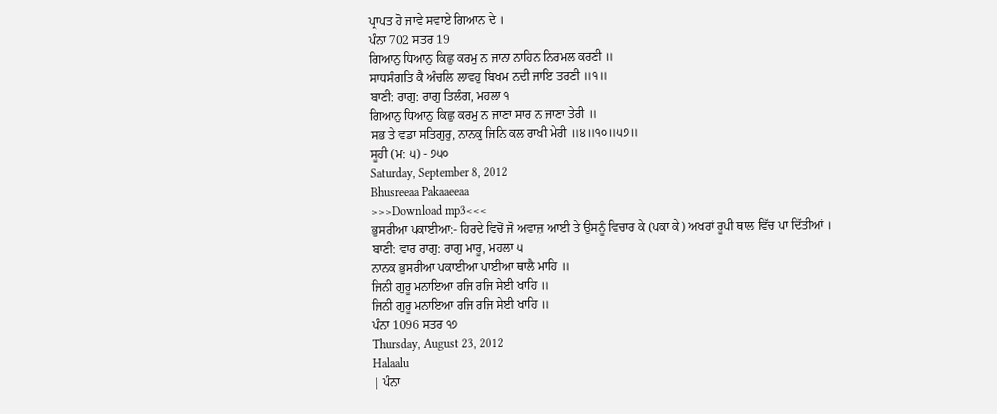ਪ੍ਰਾਪਤ ਹੋ ਜਾਵੇ ਸਵਾਏ ਗਿਆਨ ਦੇ ।
ਪੰਨਾ 702 ਸਤਰ 19
ਗਿਆਨੁ ਧਿਆਨੁ ਕਿਛੁ ਕਰਮੁ ਨ ਜਾਨਾ ਨਾਹਿਨ ਨਿਰਮਲ ਕਰਣੀ ॥
ਸਾਧਸੰਗਤਿ ਕੈ ਅੰਚਲਿ ਲਾਵਹੁ ਬਿਖਮ ਨਦੀ ਜਾਇ ਤਰਣੀ ॥੧॥
ਬਾਣੀ: ਰਾਗੁ: ਰਾਗੁ ਤਿਲੰਗ, ਮਹਲਾ ੧
ਗਿਆਨੁ ਧਿਆਨੁ ਕਿਛੁ ਕਰਮੁ ਨ ਜਾਣਾ ਸਾਰ ਨ ਜਾਣਾ ਤੇਰੀ ॥
ਸਭ ਤੇ ਵਡਾ ਸਤਿਗੁਰੁ, ਨਾਨਕੁ ਜਿਨਿ ਕਲ ਰਾਖੀ ਮੇਰੀ ॥੪॥੧੦॥੫੭॥
ਸੂਹੀ (ਮ: ੫) - ੭੫੦
Saturday, September 8, 2012
Bhusreeaa Pakaaeeaa
>>>Download mp3<<<
ਭੁਸਰੀਆ ਪਕਾਈਆ:- ਹਿਰਦੇ ਵਿਚੋਂ ਜੋ ਅਵਾਜ਼ ਆਈ ਤੇ ਉਸਨੂੰ ਵਿਚਾਰ ਕੇ (ਪਕਾ ਕੇ) ਅਖਰਾਂ ਰੂਪੀ ਥਾਲ ਵਿੱਚ ਪਾ ਦਿੱਤੀਆਂ ।
ਬਾਣੀ: ਵਾਰ ਰਾਗੁ: ਰਾਗੁ ਮਾਰੂ, ਮਹਲਾ ੫
ਨਾਨਕ ਭੁਸਰੀਆ ਪਕਾਈਆ ਪਾਈਆ ਥਾਲੈ ਮਾਹਿ ॥
ਜਿਨੀ ਗੁਰੂ ਮਨਾਇਆ ਰਜਿ ਰਜਿ ਸੇਈ ਖਾਹਿ ॥
ਜਿਨੀ ਗੁਰੂ ਮਨਾਇਆ ਰਜਿ ਰਜਿ ਸੇਈ ਖਾਹਿ ॥
ਪੰਨਾ 1096 ਸਤਰ ੧੭
Thursday, August 23, 2012
Halaalu
| ਪੰਨਾ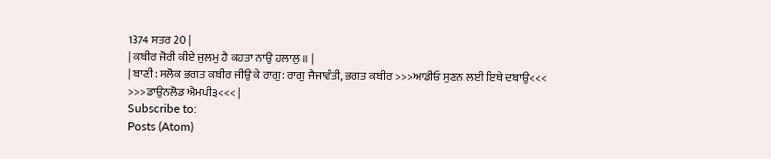1374 ਸਤਰ 20 |
| ਕਬੀਰ ਜੋਰੀ ਕੀਏ ਜੁਲਮੁ ਹੈ ਕਹਤਾ ਨਾਉ ਹਲਾਲੁ ॥ |
| ਬਾਣੀ: ਸਲੋਕ ਭਗਤ ਕਬੀਰ ਜੀਉ ਕੇ ਰਾਗੁ: ਰਾਗੁ ਜੈਜਾਵੰਤੀ, ਭਗਤ ਕਬੀਰ >>>ਆਡੀਓ ਸੁਣਨ ਲਈ ਇਥੇ ਦਬਾਉ<<< >>>ਡਾਉਨਲੋਡ ਐਮਪੀ੩<<< |
Subscribe to:
Posts (Atom)